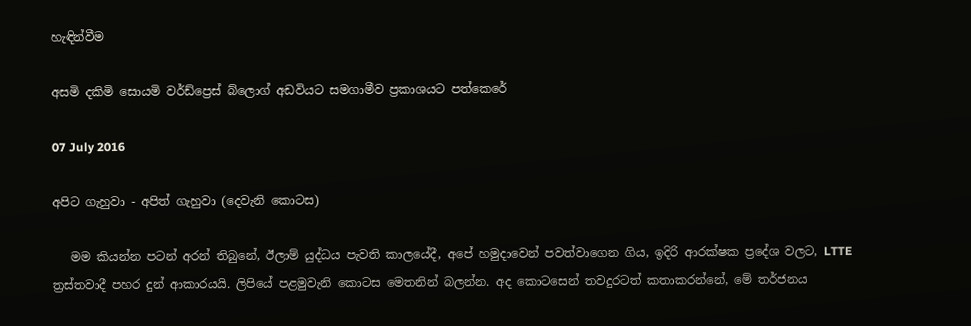හැඳින්වීම

අසමි දකිමි සොයමි වර්ඩ්ප්‍රෙස් බ්ලොග් අඩවියට සමගාමීව ප්‍රකාශයට පත්කෙරේ

07 July 2016

අපිට ගැහුවා - අපිත් ගැහුවා (දෙවැනි කොටස)

   මම කියන්න පටන් අරන් තිබුනේ, ඊලාම් යුද්ධය පැවති කාලයේදී, අපේ හමුදාවෙන් පවත්වාගෙන ගිය, ඉදිරි ආරක්ෂක ප්‍රදේශ වලට, LTTE ත්‍රස්තවාදී පහර දුන් ආකාරයයි. ලිපියේ පළමුවැනි කොටස මෙතනින් බලන්න. අද කොටසෙන් තවදුරටත් කතාකරන්නේ, මේ තර්ජනය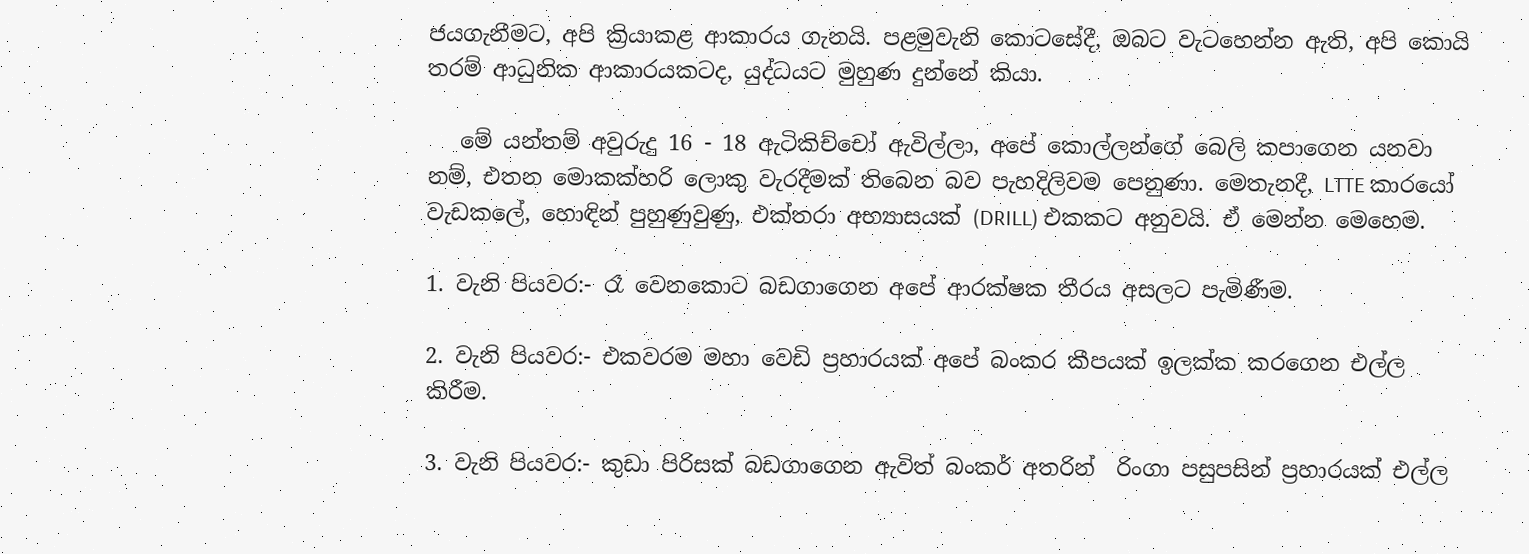ජයගැනීමට, අපි ක්‍රියාකළ ආකාරය ගැනයි. පළමුවැනි කොටසේදී, ඔබට වැටහෙන්න ඇති, අපි කොයි තරම් ආධුනික ආකාරයකටද, යුද්ධයට මුහුණ දුන්නේ කියා.

   මේ යන්තම් අවුරුදු 16 - 18 ඇටිකිච්චෝ ඇවිල්ලා, අපේ කොල්ලන්ගේ බෙලි කපාගෙන යනවා නම්, එතන මොකක්හරි ලොකු වැරදීමක් තිබෙන බව පැහදිලිවම පෙනුණා. මෙතැනදී, LTTE කාරයෝ වැඩකලේ, හොඳින් පුහුණුවුණු, එක්තරා අභ්‍යාසයක් (DRILL) එකකට අනුවයි. ඒ මෙන්න මෙහෙම.

1. වැනි පියවර:- රෑ වෙනකොට බඩගාගෙන අපේ ආරක්ෂක තීරය අසලට පැමිණීම.

2. වැනි පියවර:- එකවරම මහා වෙඩි ප්‍රහාරයක් අපේ බංකර කීපයක් ඉලක්ක කරගෙන එල්ල කිරීම.

3. වැනි පියවර:- කුඩා පිරිසක් බඩගාගෙන ඇවිත් බංකර් අතරින්  රිංගා පසුපසින් ප්‍රහාරයක් එල්ල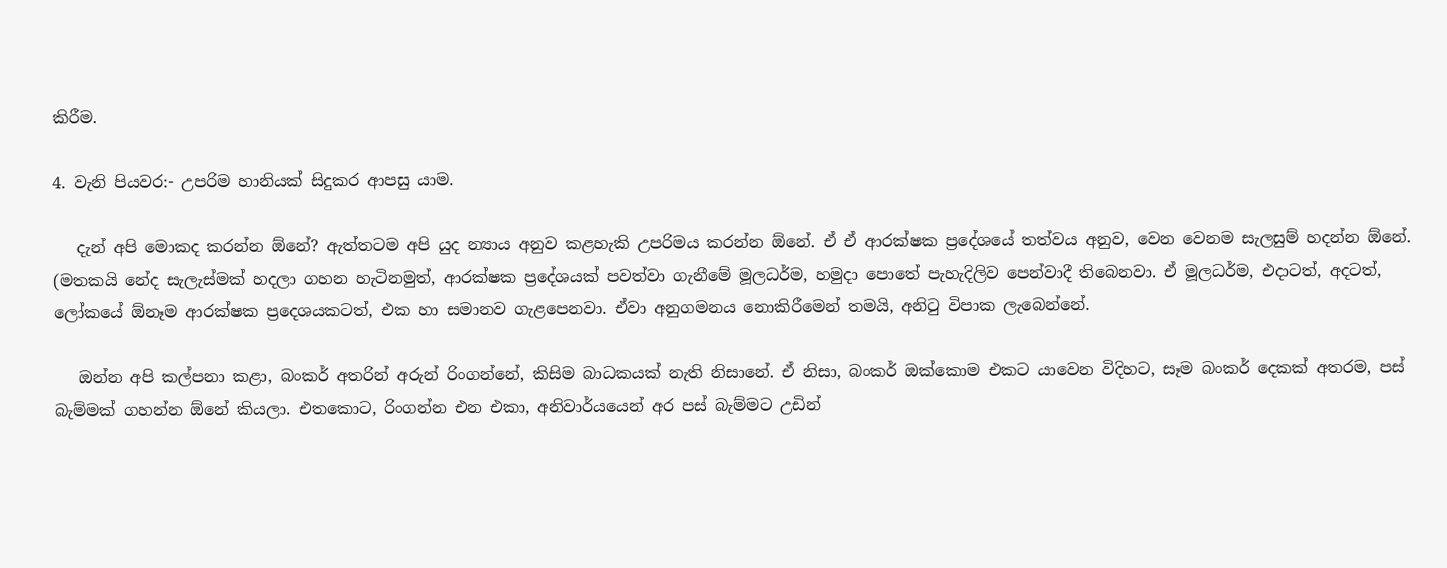කිරීම.

4. වැනි පියවර:- උපරිම හානියක් සිදුකර ආපසු යාම.

   දැන් අපි මොකද කරන්න ඕනේ? ඇත්තටම අපි යුද න්‍යාය අනුව කළහැකි උපරිමය කරන්න ඕනේ. ඒ ඒ ආරක්ෂක ප්‍රදේශයේ තත්වය අනුව, වෙන වෙනම සැලසුම් හදන්න ඕනේ. (මතකයි නේද සැලැස්මක් හදලා ගහන හැටිනමුත්, ආරක්ෂක ප්‍රදේශයක් පවත්වා ගැනීමේ මූලධර්ම, හමුදා පොතේ පැහැදිලිව පෙන්වාදී තිබෙනවා. ඒ මූලධර්ම, එදාටත්, අදටත්, ලෝකයේ ඕනෑම ආරක්ෂක ප්‍රදෙශයකටත්, එක හා සමානව ගැළපෙනවා. ඒවා අනුගමනය නොකිරීමෙන් තමයි, අනිටු විපාක ලැබෙන්නේ.

   ඔන්න අපි කල්පනා කළා, බංකර් අතරින් අරුන් රිංගන්නේ, කිසිම බාධකයක් නැති නිසානේ. ඒ නිසා, බංකර් ඔක්කොම එකට යාවෙන විදිහට, සෑම බංකර් දෙකක් අතරම, පස් බැම්මක් ගහන්න ඕනේ කියලා. එතකොට, රිංගන්න එන එකා, අනිවාර්යයෙන් අර පස් බැම්මට උඩින්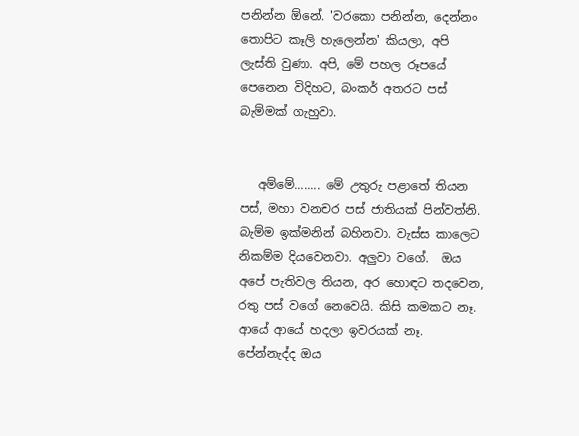පනින්න ඕනේ. 'වරකො පනින්න, දෙන්නං තොපිට කෑලි හැලෙන්න' කියලා, අපි ලැස්ති වුණා. අපි, මේ පහල රූපයේ පෙනෙන විදිහට, බංකර් අතරට පස් බැම්මක් ගැහුවා.


   අම්මේ........ මේ උතුරු පළාතේ තියන පස්, මහා වනචර පස් ජාතියක් පින්වත්නි. බැම්ම ඉක්මනින් බහිනවා. වැස්ස කාලෙට නිකම්ම දියවෙනවා. අලුවා වගේ.  ඔය අපේ පැතිවල තියන, අර හොඳට තදවෙන, රතු පස් වගේ නෙවෙයි. කිසි කමකට නෑ. ආයේ ආයේ හදලා ඉවරයක් නෑ. පේන්නැද්ද ඔය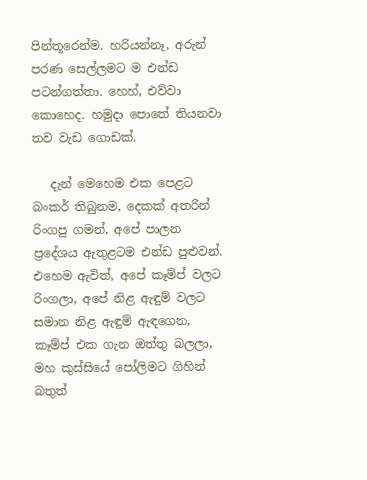පින්තූරෙන්ම. හරියන්නෑ, අරුන් පරණ සෙල්ලමට ම එන්ඩ පටන්ගත්තා. හෙහ්, එව්වා කොහෙද. හමුදා පොතේ තියනවා තව වැඩ ගොඩක්.

   දැන් මෙහෙම එක පෙළට බංකර් තිබුනම, දෙකක් අතරින් රිංගපු ගමන්, අපේ පාලන ප්‍රදේශය ඇතුළටම එන්ඩ පුළුවන්. එහෙම ඇවිත්, අපේ කෑම්ප් වලට රිංගලා, අපේ නිළ ඇඳුම් වලට සමාන නිළ ඇඳුම් ඇඳගෙන, කෑම්ප් එක ගැන ඔත්තු බලලා, මහ කුස්සියේ පෝලිමට ගිහින් බතුත්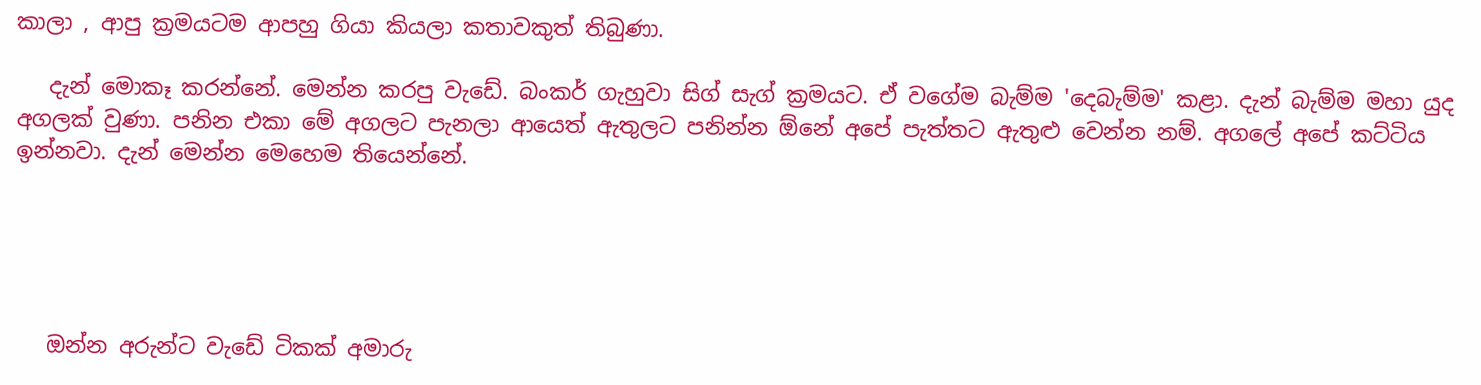කාලා , ආපු ක්‍රමයටම ආපහු ගියා කියලා කතාවකුත් තිබුණා.

   දැන් මොකෑ කරන්නේ. මෙන්න කරපු වැඩේ. බංකර් ගැහුවා සිග් සැග් ක්‍රමයට. ඒ වගේම බැම්ම 'දෙබැම්ම' කළා. දැන් බැම්ම මහා යුද අගලක් වුණා. පනින එකා මේ අගලට පැනලා ආයෙත් ඇතුලට පනින්න ඕනේ අපේ පැත්තට ඇතුළු වෙන්න නම්. අගලේ අපේ කට්ටිය ඉන්නවා. දැන් මෙන්න මෙහෙම තියෙන්නේ.





   ඔන්න අරුන්ට වැඩේ ටිකක් අමාරු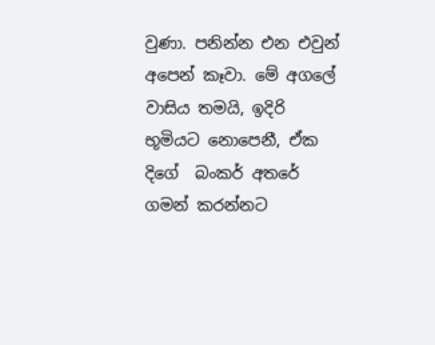වුණා. පනින්න එන එවුන් අපෙන් කෑවා. මේ අගලේ වාසිය තමයි, ඉදිරි භූමියට නොපෙනී, ඒක දිගේ  බංකර් අතරේ ගමන් කරන්නට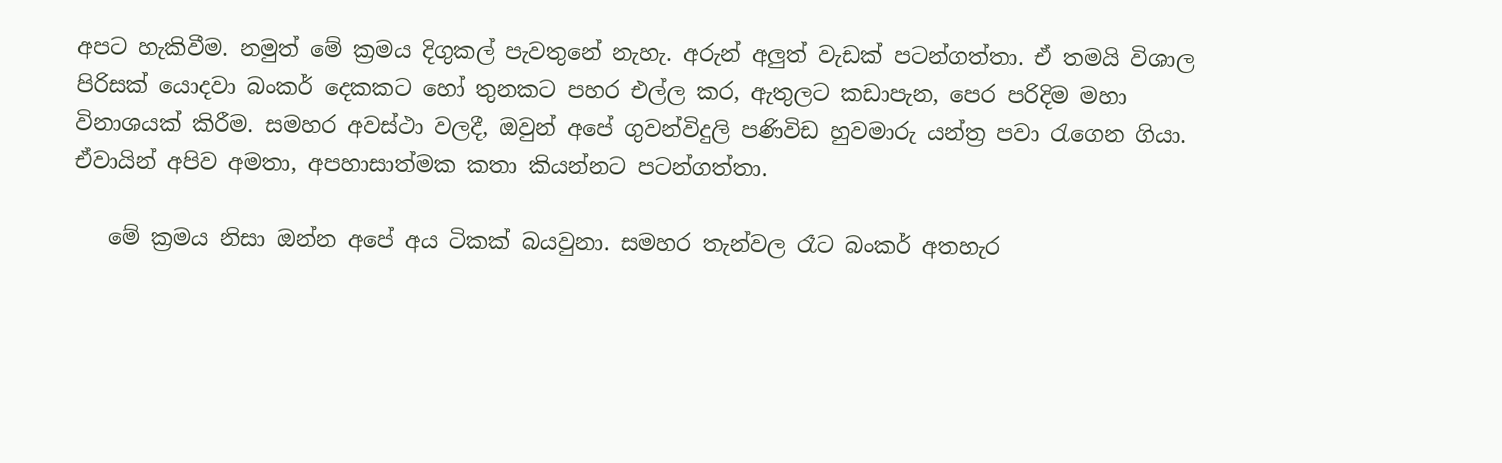අපට හැකිවීම. නමුත් මේ ක්‍රමය දිගුකල් පැවතුනේ නැහැ. අරුන් අලුත් වැඩක් පටන්ගත්තා. ඒ තමයි විශාල පිරිසක් යොදවා බංකර් දෙකකට හෝ තුනකට පහර එල්ල කර, ඇතුලට කඩාපැන, පෙර පරිදිම මහා විනාශයක් කිරීම. සමහර අවස්ථා වලදී, ඔවුන් අපේ ගුවන්විදුලි පණිවිඩ හුවමාරු යන්ත්‍ර පවා රැගෙන ගියා. ඒවායින් අපිව අමතා, අපහාසාත්මක කතා කියන්නට පටන්ගත්තා.

   මේ ක්‍රමය නිසා ඔන්න අපේ අය ටිකක් බයවුනා. සමහර තැන්වල රෑට බංකර් අතහැර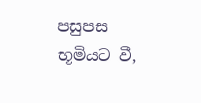පසුපස භූමියට වී,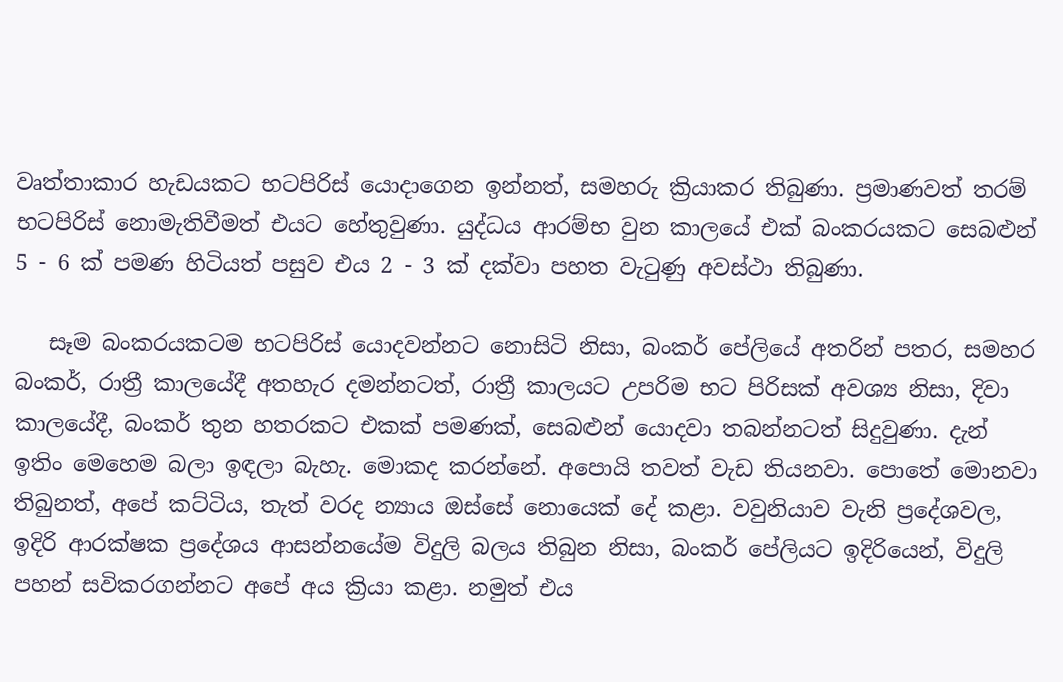වෘත්තාකාර හැඩයකට භටපිරිස් යොදාගෙන ඉන්නත්, සමහරු ක්‍රියාකර තිබුණා. ප්‍රමාණවත් තරම් භටපිරිස් නොමැතිවීමත් එයට හේතුවුණා. යුද්ධය ආරම්භ වුන කාලයේ එක් බංකරයකට සෙබළුන් 5 - 6 ක් පමණ හිටියත් පසුව එය 2 - 3 ක් දක්වා පහත වැටුණු අවස්ථා තිබුණා.

   සෑම බංකරයකටම භටපිරිස් යොදවන්නට නොසිටි නිසා, බංකර් පේලියේ අතරින් පතර, සමහර බංකර්, රාත්‍රී කාලයේදී අතහැර දමන්නටත්, රාත්‍රී කාලයට උපරිම භට පිරිසක් අවශ්‍ය නිසා, දිවා කාලයේදී, බංකර් තුන හතරකට එකක් පමණක්, සෙබළුන් යොදවා තබන්නටත් සිදුවුණා. දැන් ඉතිං මෙහෙම බලා ඉඳලා බැහැ. මොකද කරන්නේ. අපොයි තවත් වැඩ තියනවා. පොතේ මොනවා තිබුනත්, අපේ කට්ටිය, තැත් වරද න්‍යාය ඔස්සේ නොයෙක් දේ කළා. වවුනියාව වැනි ප්‍රදේශවල, ඉදිරි ආරක්ෂක ප්‍රදේශය ආසන්නයේම විදුලි බලය තිබුන නිසා, බංකර් පේලියට ඉදිරියෙන්, විදුලි පහන් සවිකරගන්නට අපේ අය ක්‍රියා කළා. නමුත් එය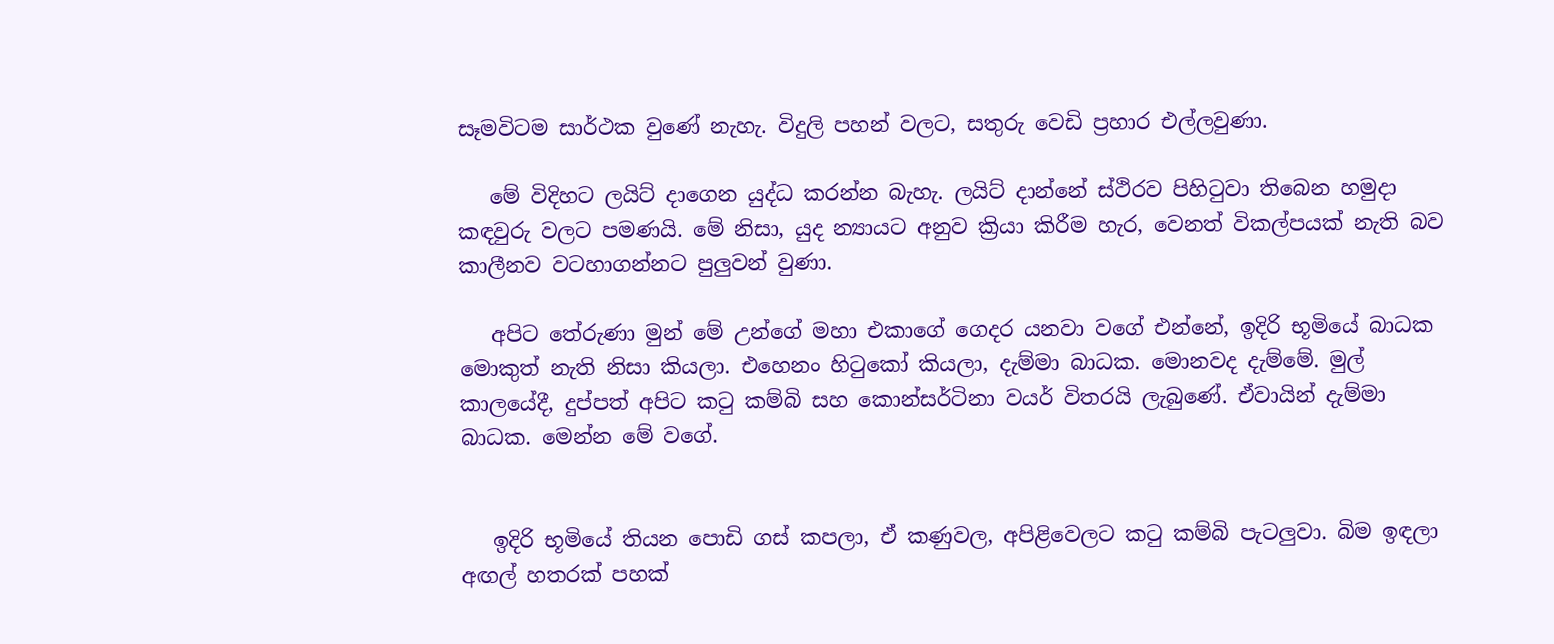සෑමවිටම සාර්ථක වුණේ නැහැ. විදුලි පහන් වලට, සතුරු වෙඩි ප්‍රහාර එල්ලවුණා.

   මේ විදිහට ලයිට් දාගෙන යුද්ධ කරන්න බැහැ. ලයිට් දාන්නේ ස්ථිරව පිහිටුවා තිබෙන හමුදා කඳවුරු වලට පමණයි. මේ නිසා, යුද න්‍යායට අනුව ක්‍රියා කිරීම හැර, වෙනත් විකල්පයක් නැති බව කාලීනව වටහාගන්නට පුලුවන් වුණා.

   අපිට තේරුණා මුන් මේ උන්ගේ මහා එකාගේ ගෙදර යනවා වගේ එන්නේ, ඉදිරි භූමියේ බාධක මොකුත් නැති නිසා කියලා. එහෙනං හිටුකෝ කියලා, දැම්මා බාධක. මොනවද දැම්මේ. මුල් කාලයේදී, දුප්පත් අපිට කටු කම්බි සහ කොන්සර්ටිනා වයර් විතරයි ලැබුණේ. ඒවායින් දැම්මා බාධක. මෙන්න මේ වගේ.


   ඉදිරි භූමියේ තියන පොඩි ගස් කපලා, ඒ කණුවල, අපිළිවෙලට කටු කම්බි පැටලුවා. බිම ඉඳලා අඟල් හතරක් පහක්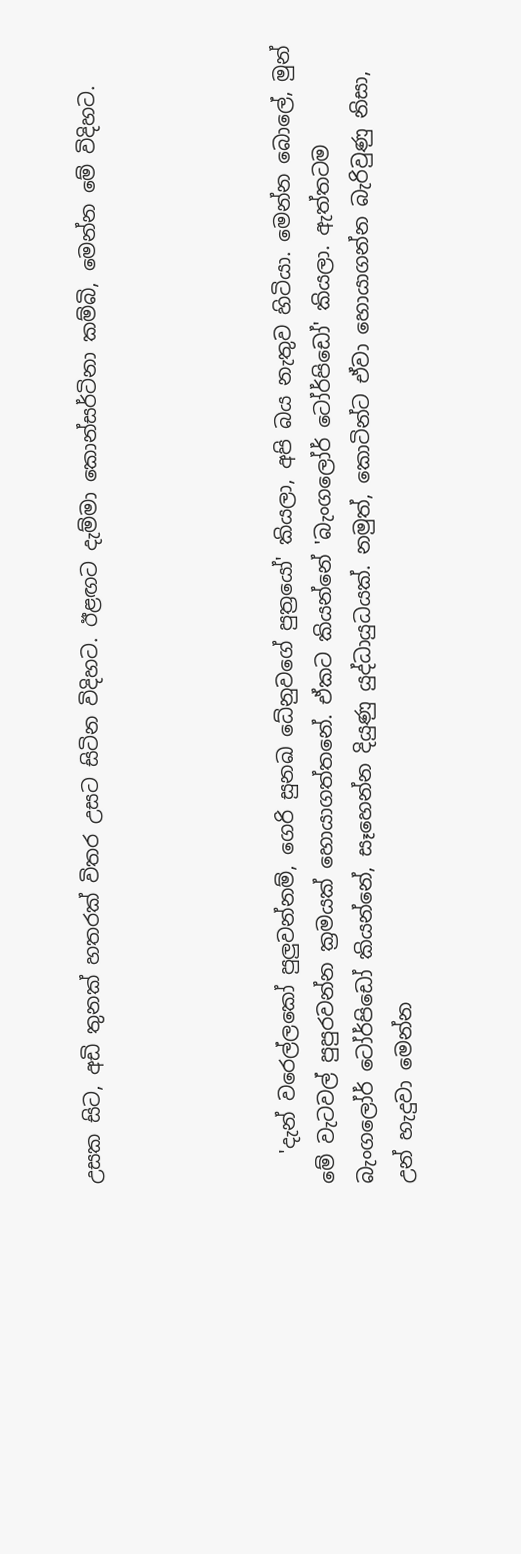උසක සිට, අඩි තුනක් හතරක් විතර උසට සිටින විදිහට. ඊළඟට දැම්මා කොන්සර්ටිනා කම්බි, මෙන්න මේ විදිහට.




   'දැන් වරෙල්ලකෝ පුලුවන්නම්, ගෙරි සුනඛ ධේනුවගේ පුත්‍රයෝ' කියලා, අපි බය නැතුව හිටියා. මෙන්න බොලේ, මුන් මේ වැටවල් පුපුරවන්න ක්‍රමයක් හොයාගත්තනේ. ඒකට කියන්නේ 'බැංගලෝර් ටෝර්පිඩෝ' කියලා. ඇත්තටම බැංගලෝර් ටෝර්පිඩෝ කියන්නේ, සෑහෙන්න දියුණු යුද්ධායුධයක්. නමුත්, කොටින්ට ඒවා හොයාගන්න බැරිවුණු නිසා, උන් හැදුවා මෙන්න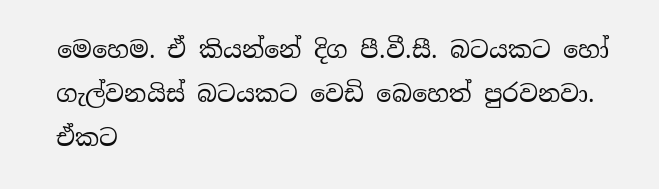මෙහෙම. ඒ කියන්නේ දිග පී.වී.සී. බටයකට හෝ ගැල්වනයිස් බටයකට වෙඩි බෙහෙත් පුරවනවා. ඒකට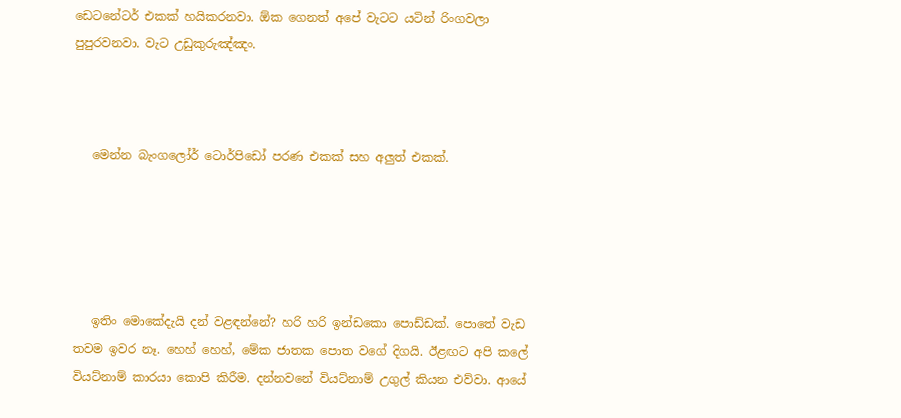ඩෙටනේටර් එකක් හයිකරනවා. ඕක ගෙනත් අපේ වැටට යටින් රිංගවලා පුපුරවනවා. වැට උඩුකුරුඤ්ඤං.



   මෙන්න බැංගලෝර් ටොර්පිඩෝ පරණ එකක් සහ අලුත් එකක්.





   ඉතිං මොකේදැයි දන් වළඳන්නේ? හරි හරි ඉන්ඩකො පොඩ්ඩක්. පොතේ වැඩ තවම ඉවර නෑ. හෙහ් හෙහ්, මේක ජාතක පොත වගේ දිගයි. ඊළඟට අපි කලේ වියට්නාම් කාරයා කොපි කිරීම. දන්නවනේ වියට්නාම් උගුල් කියන එව්වා. ආයේ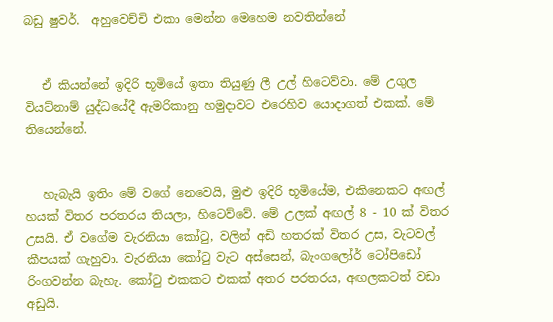බඩු ෂුවර්.  අහුවෙච්චි එකා මෙන්න මෙහෙම නවතින්නේ


   ඒ කියන්නේ ඉදිරි භූමියේ ඉතා තියුණු ලී උල් හිටෙව්වා. මේ උගුල වියට්නාම් යුද්ධයේදී ඇමරිකානු හමුදාවට එරෙහිව යොදාගත් එකක්. මේ තියෙන්නේ.


   හැබැයි ඉතිං මේ වගේ නෙවෙයි, මුළු ඉදිරි භූමියේම, එකිනෙකට අඟල් හයක් විතර පරතරය තියලා, හිටෙව්වේ. මේ උලක් අඟල් 8 - 10 ක් විතර උසයි. ඒ වගේම වැරනියා කෝටු, වලින් අඩි හතරක් විතර උස, වැටවල් කීපයක් ගැහුවා. වැරනියා කෝටු වැට අස්සෙන්, බැංගලෝර් ටෝපිඩෝ රිංගවන්න බැහැ. කෝටු එකකට එකක් අතර පරතරය, අඟලකටත් වඩා අඩුයි.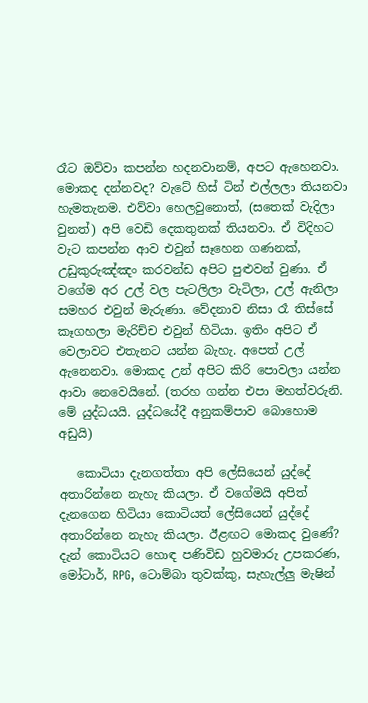රෑට ඔව්වා කපන්න හදනවානම්, අපට ඇහෙනවා. මොකද දන්නවද? වැටේ හිස් ටින් එල්ලලා තියනවා හැමතැනම. එව්වා හෙලවුනොත්, (සතෙක් වැදිලා වුනත්) අපි වෙඩි දෙකතුනක් තියනවා. ඒ විදිහට වැට කපන්න ආව එවුන් සෑහෙන ගණනක්, උඩුකුරුඤ්ඤං කරවන්ඩ අපිට පුළුවන් වුණා. ඒ වගේම අර උල් වල පැටලිලා වැටිලා, උල් ඇනිලා සමහර එවුන් මැරුණා. වේදනාව නිසා රෑ තිස්සේ කෑගහලා මැරිච්ච එවුන් හිටියා. ඉතිං අපිට ඒ වෙලාවට එතැනට යන්න බැහැ. අපෙත් උල් ඇනෙනවා. මොකද උන් අපිට කිරි පොවලා යන්න ආවා නෙවෙයිනේ. (තරහ ගන්න එපා මහත්වරුනි. මේ යුද්ධයයි. යුද්ධයේදී අනුකම්පාව බොහොම අඩුයි)

   කොටියා දැනගත්තා අපි ලේසියෙන් යුද්දේ අතාරින්නෙ නැහැ කියලා. ඒ වගේමයි අපිත් දැනගෙන හිටියා කොටියත් ලේසියෙන් යුද්දේ අතාරින්නෙ නැහැ කියලා. ඊළඟට මොකද වුණේ? දැන් කොටියට හොඳ පණිවිඩ හුවමාරු උපකරණ, මෝටාර්, RPG, ටොම්බා තුවක්කු, සැහැල්ලු මැෂින්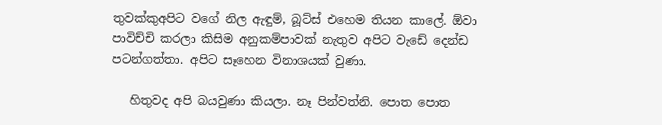තුවක්කුඅපිට වගේ නිල ඇඳුම්, බූට්ස් එහෙම තියන කාලේ. ඕවා පාවිච්චි කරලා කිසිම අනුකම්පාවක් නැතුව අපිට වැඩේ දෙන්ඩ පටන්ගත්තා. අපිට සෑහෙන විනාශයක් වුණා.

   හිතුවද අපි බයවුණා කියලා. නෑ පින්වත්නි. පොත පොත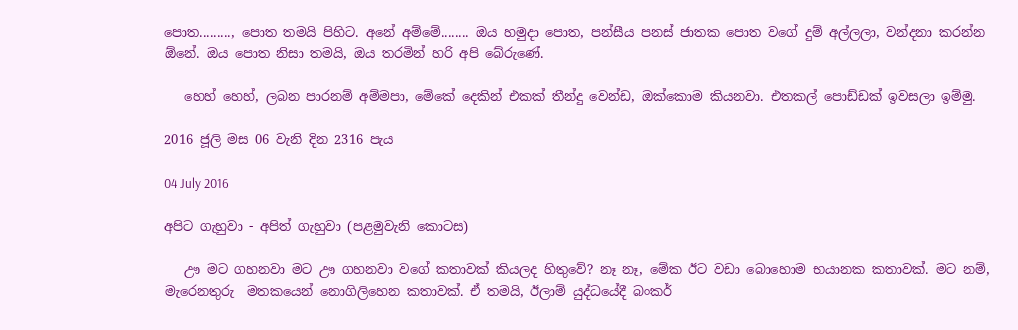පොත........., පොත තමයි පිහිට. අනේ අම්මේ........ ඔය හමුදා පොත, පන්සීය පනස් ජාතක පොත වගේ දුම් අල්ලලා, වන්දනා කරන්න ඕනේ. ඔය පොත නිසා තමයි, ඔය තරමින් හරි අපි බේරුණේ.

   හෙහ් හෙහ්, ලබන පාරනම් අම්මපා, මේකේ දෙකින් එකක් තීන්දු වෙන්ඩ, ඔක්කොම කියනවා. එතකල් පොඩ්ඩක් ඉවසලා ඉම්මු.

2016 ජූලි මස 06 වැනි දින 2316 පැය

04 July 2016

අපිට ගැහුවා - අපිත් ගැහුවා (පළමුවැනි කොටස)

   ඌ මට ගහනවා මට ඌ ගහනවා වගේ කතාවක් කියලද හිතුවේ? නෑ නෑ, මේක ඊට වඩා බොහොම භයානක කතාවක්. මට නම්, මැරෙනතුරු  මතකයෙන් නොගිලිහෙන කතාවක්. ඒ තමයි, ඊලාම් යුද්ධයේදී බංකර්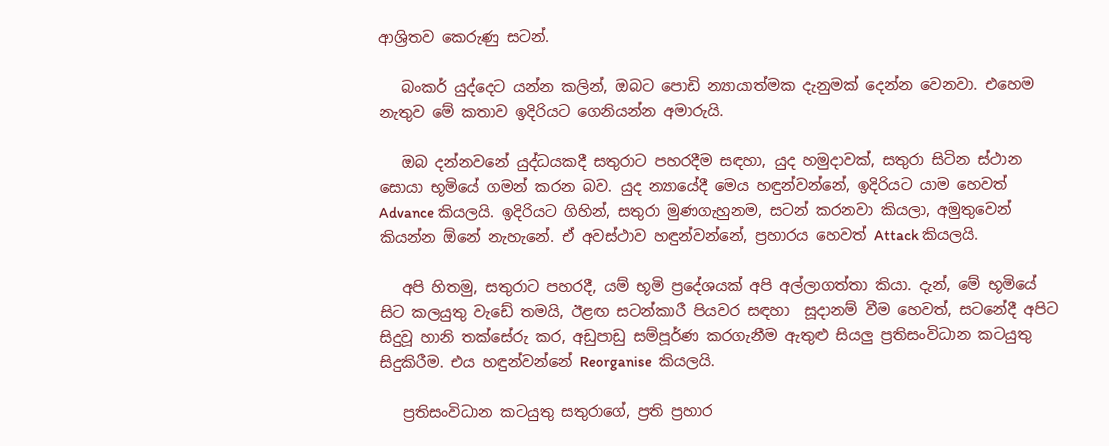ආශ්‍රිතව කෙරුණු සටන්.

   බංකර් යුද්දෙට යන්න කලින්, ඔබට පොඩි න්‍යායාත්මක දැනුමක් දෙන්න වෙනවා. එහෙම නැතුව මේ කතාව ඉදිරියට ගෙනියන්න අමාරුයි.

   ඔබ දන්නවනේ යුද්ධයකදී සතුරාට පහරදීම සඳහා, යුද හමුදාවක්, සතුරා සිටින ස්ථාන සොයා භූමියේ ගමන් කරන බව. යුද න්‍යායේදී මෙය හඳුන්වන්නේ, ඉදිරියට යාම හෙවත් Advance කියලයි. ඉදිරියට ගිහින්, සතුරා මුණගැහුනම, සටන් කරනවා කියලා, අමුතුවෙන් කියන්න ඕනේ නැහැනේ. ඒ අවස්ථාව හඳුන්වන්නේ, ප්‍රහාරය හෙවත් Attack කියලයි.

   අපි හිතමු, සතුරාට පහරදී, යම් භූමි ප්‍රදේශයක් අපි අල්ලාගත්තා කියා. දැන්, මේ භූමියේ සිට කලයුතු වැඩේ තමයි, ඊළඟ සටන්කාරී පියවර සඳහා  සූදානම් වීම හෙවත්, සටනේදී අපිට සිදුවූ හානි තක්සේරු කර, අඩුපාඩු සම්පූර්ණ කරගැනීම ඇතුළු සියලු ප්‍රතිසංවිධාන කටයුතු සිදුකිරීම. එය හඳුන්වන්නේ Reorganise  කියලයි.

   ප්‍රතිසංවිධාන කටයුතු සතුරාගේ, ප්‍රති ප්‍රහාර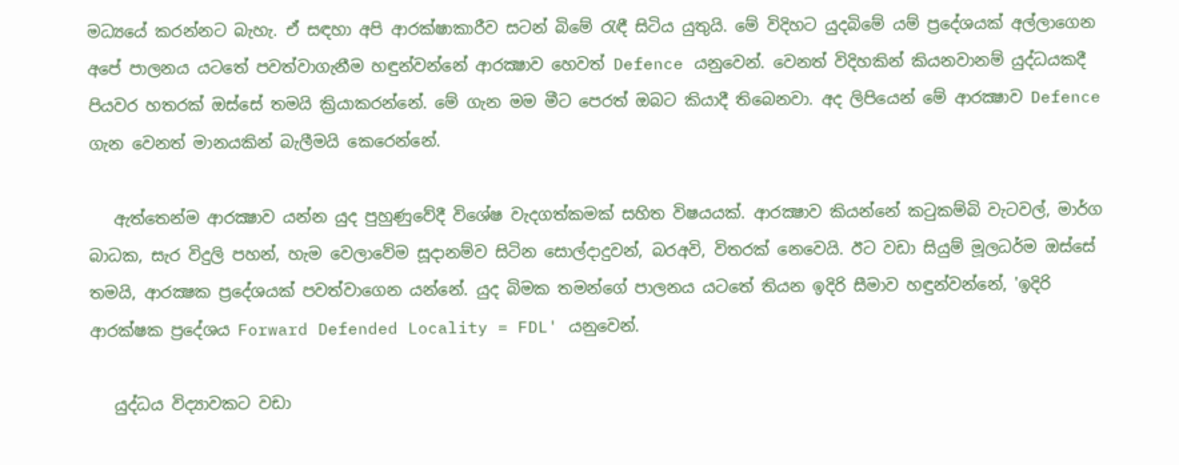මධ්‍යයේ කරන්නට බැහැ. ඒ සඳහා අපි ආරක්ෂාකාරීව සටන් බිමේ රැඳී සිටිය යුතුයි. මේ විදිහට යුදබිමේ යම් ප්‍රදේශයක් අල්ලාගෙන අපේ පාලනය යටතේ පවත්වාගැනීම හඳුන්වන්නේ ආරක්‍ෂාව හෙවත් Defence යනුවෙන්. වෙනත් විදිහකින් කියනවානම් යුද්ධයකදී පියවර හතරක් ඔස්සේ තමයි ක්‍රියාකරන්නේ. මේ ගැන මම මීට පෙරත් ඔබට කියාදී තිබෙනවා. අද ලිපියෙන් මේ ආරක්‍ෂාව Defence ගැන වෙනත් මානයකින් බැලීමයි කෙරෙන්නේ.

   ඇත්තෙන්ම ආරක්‍ෂාව යන්න යුද පුහුණුවේදී විශේෂ වැදගත්කමක් සහිත විෂයයක්. ආරක්‍ෂාව කියන්නේ කටුකම්බි වැටවල්, මාර්ග බාධක, සැර විදුලි පහන්, හැම වෙලාවේම සූදානම්ව සිටින සොල්දාදුවන්, බරඅවි, විතරක් නෙවෙයි. ඊට වඩා සියුම් මූලධර්ම ඔස්සේ තමයි, ආරක්‍ෂක ප්‍රදේශයක් පවත්වාගෙන යන්නේ. යුද බිමක තමන්ගේ පාලනය යටතේ තියන ඉදිරි සීමාව හඳුන්වන්නේ, 'ඉදිරි ආරක්ෂක ප්‍රදේශය Forward Defended Locality = FDL' යනුවෙන්.

   යුද්ධය විද්‍යාවකට වඩා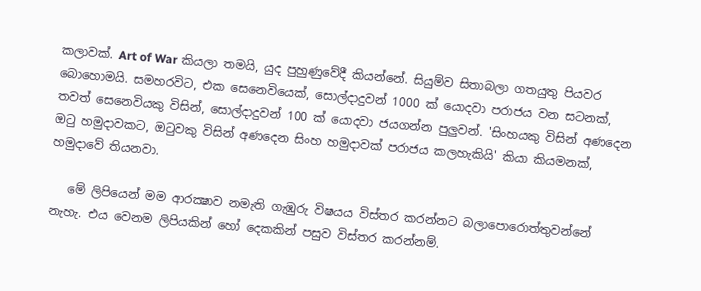කලාවක්. Art of War කියලා තමයි, යුද පුහුණුවේදී කියන්නේ. සියුම්ව සිතාබලා ගතයුතු පියවර බොහොමයි. සමහරවිට, එක සෙනෙවියෙක්, සොල්දාදුවන් 1000 ක් යොදවා පරාජය වන සටනක්, තවත් සෙනෙවියකු විසින්, සොල්දාදුවන් 100 ක් යොදවා ජයගන්න පුලුවන්. 'සිංහයකු විසින් අණදෙන ඔටු හමුදාවකට, ඔටුවකු විසින් අණදෙන සිංහ හමුදාවක් පරාජය කලහැකියි' කියා කියමනක්, හමුදාවේ තියනවා.

   මේ ලිපියෙන් මම ආරක්‍ෂාව නමැති ගැඹුරු විෂයය විස්තර කරන්නට බලාපොරොත්තුවන්නේ නැහැ. එය වෙනම ලිපියකින් හෝ දෙකකින් පසුව විස්තර කරන්නම්.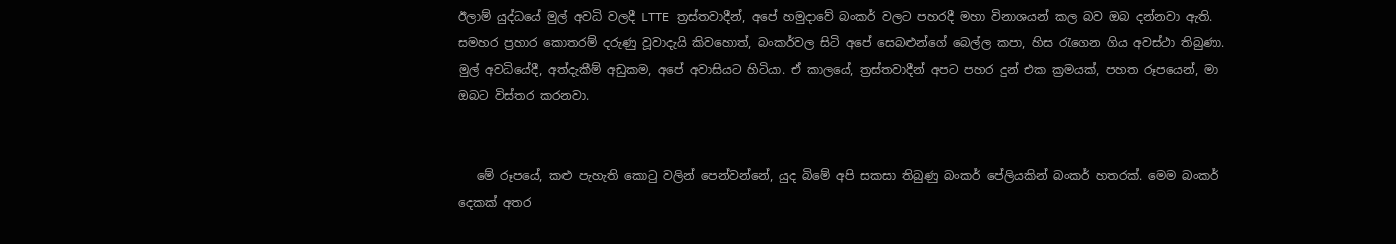ඊලාම් යුද්ධයේ මුල් අවධි වලදී LTTE ත්‍රස්තවාදීන්, අපේ හමුදාවේ බංකර් වලට පහරදී මහා විනාශයන් කල බව ඔබ දන්නවා ඇති. සමහර ප්‍රහාර කොතරම් දරුණු වූවාදැයි කිවහොත්, බංකර්වල සිටි අපේ සෙබළුන්ගේ බෙල්ල කපා, හිස රැගෙන ගිය අවස්ථා තිබුණා. මුල් අවධියේදී, අත්දැකීම් අඩුකම, අපේ අවාසියට හිටියා. ඒ කාලයේ, ත්‍රස්තවාදීන් අපට පහර දුන් එක ක්‍රමයක්, පහත රූපයෙන්, මා ඔබට විස්තර කරනවා.


   මේ රූපයේ, කළු පැහැති කොටු වලින් පෙන්වන්නේ, යුද බිමේ අපි සකසා තිබුණු බංකර් පේලියකින් බංකර් හතරක්. මෙම බංකර් දෙකක් අතර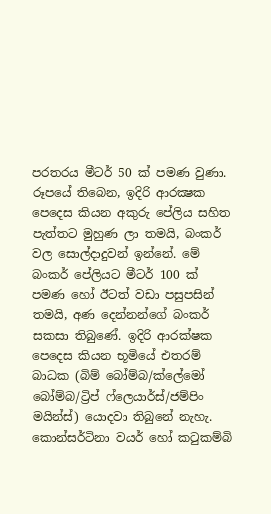පරතරය මීටර් 50 ක් පමණ වුණා. රූපයේ තිබෙන, ඉදිරි ආරක්‍ෂක පෙදෙස කියන අකුරු පේලිය සහිත පැත්තට මුහුණ ලා තමයි, බංකර් වල සොල්දාදුවන් ඉන්නේ. මේ බංකර් පේලියට මීටර් 100 ක් පමණ හෝ ඊටත් වඩා පසුපසින් තමයි, අණ දෙන්නන්ගේ බංකර් සකසා තිබුණේ. ඉදිරි ආරක්ෂක පෙදෙස කියන භූමියේ එතරම් බාධක (බිම් බෝම්බ/ක්ලේමෝ බෝම්බ/ට්‍රිප් ෆ්ලෙයාර්ස්/ජම්පිං මයින්ස්) යොදවා තිබුනේ නැහැ. කොන්සර්ටිනා වයර් හෝ කටුකම්බි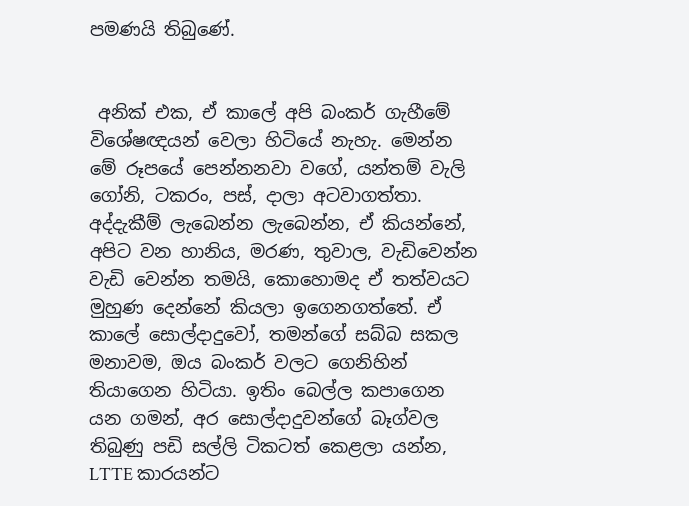පමණයි තිබුණේ.


 අනික් එක, ඒ කාලේ අපි බංකර් ගැහීමේ විශේෂඥයන් වෙලා හිටියේ නැහැ. මෙන්න මේ රූපයේ පෙන්නනවා වගේ, යන්තම් වැලි ගෝනි, ටකරං, පස්, දාලා අටවාගත්තා. අද්දැකීම් ලැබෙන්න ලැබෙන්න, ඒ කියන්නේ, අපිට වන හානිය, මරණ, තුවාල, වැඩිවෙන්න වැඩි වෙන්න තමයි, කොහොමද ඒ තත්වයට මුහුණ දෙන්නේ කියලා ඉගෙනගත්තේ. ඒ කාලේ සොල්දාදුවෝ, තමන්ගේ සබ්බ සකල මනාවම, ඔය බංකර් වලට ගෙනිහින් තියාගෙන හිටියා. ඉතිං බෙල්ල කපාගෙන යන ගමන්, අර සොල්දාදුවන්ගේ බෑග්වල තිබුණු පඩි සල්ලි ටිකටත් කෙළලා යන්න, LTTE කාරයන්ට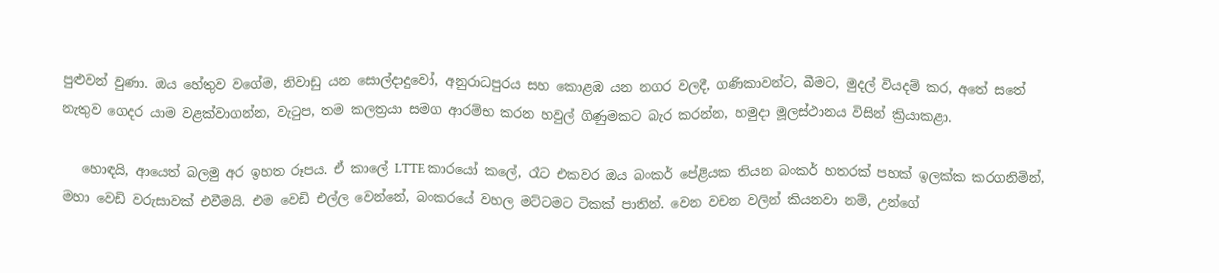පුළුවන් වුණා. ඔය හේතුව වගේම, නිවාඩු යන සොල්දාදුවෝ, අනුරාධපුරය සහ කොළඹ යන නගර වලදී, ගණිකාවන්ට, බීමට, මුදල් වියදම් කර, අතේ සතේ නැතුව ගෙදර යාම වළක්වාගන්න, වැටුප, තම කලත්‍රයා සමග ආරම්භ කරන හවුල් ගිණුමකට බැර කරන්න, හමුදා මූලස්ථානය විසින් ක්‍රියාකළා.

   හොඳයි, ආයෙත් බලමු අර ඉහත රූපය. ඒ කාලේ LTTE කාරයෝ කලේ, රෑට එකවර ඔය බංකර් පේළියක තියන බංකර් හතරක් පහක් ඉලක්ක කරගනිමින්, මහා වෙඩි වරුසාවක් එවීමයි. එම වෙඩි එල්ල වෙන්නේ, බංකරයේ වහල මට්ටමට ටිකක් පාතින්. වෙන වචන වලින් කියනවා නම්, උන්ගේ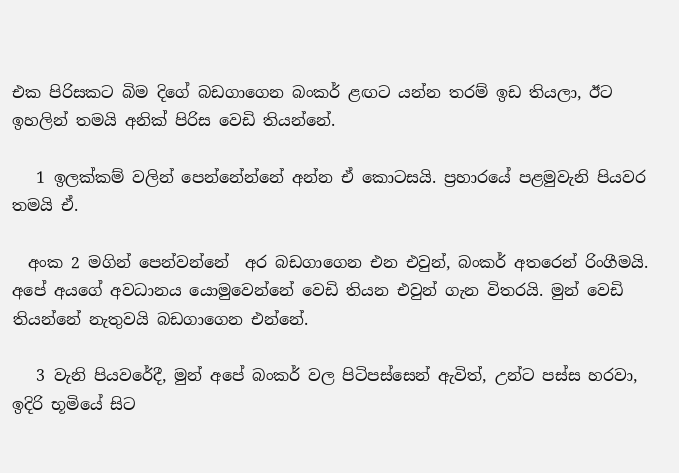එක පිරිසකට බිම දිගේ බඩගාගෙන බංකර් ළඟට යන්න තරම් ඉඩ තියලා, ඊට ඉහලින් තමයි අනික් පිරිස වෙඩි තියන්නේ.

   1 ඉලක්කම් වලින් පෙන්නේන්නේ අන්න ඒ කොටසයි. ප්‍රහාරයේ පළමුවැනි පියවර තමයි ඒ.

  අංක 2 මගින් පෙන්වන්නේ  අර බඩගාගෙන එන එවුන්, බංකර් අතරෙන් රිංගීමයි. අපේ අයගේ අවධානය යොමුවෙන්නේ වෙඩි තියන එවුන් ගැන විතරයි. මුන් වෙඩි තියන්නේ නැතුවයි බඩගාගෙන එන්නේ.

   3 වැනි පියවරේදී, මුන් අපේ බංකර් වල පිටිපස්සෙන් ඇවිත්, උන්ට පස්ස හරවා, ඉදිරි භූමියේ සිට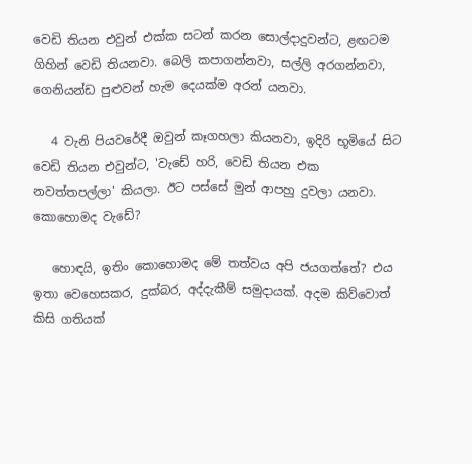වෙඩි තියන එවුන් එක්ක සටන් කරන සොල්දාදුවන්ට, ළඟටම ගිහින් වෙඩි තියනවා. බෙලි කපාගන්නවා, සල්ලි අරගන්නවා, ගෙනියන්ඩ පුළුවන් හැම දෙයක්ම අරන් යනවා.

   4 වැනි පියවරේදී ඔවුන් කෑගහලා කියනවා, ඉදිරි භූමියේ සිට වෙඩි තියන එවුන්ට, 'වැඩේ හරි, වෙඩි තියන එක නවත්තපල්ලා' කියලා. ඊට පස්සේ මුන් ආපහු දුවලා යනවා. කොහොමද වැඩේ?

   හොඳයි, ඉතිං කොහොමද මේ තත්වය අපි ජයගත්තේ? එය ඉතා වෙහෙසකර, දුක්බර, අද්දැකීම් සමුදායක්. අදම කිව්වොත් කිසි ගතියක්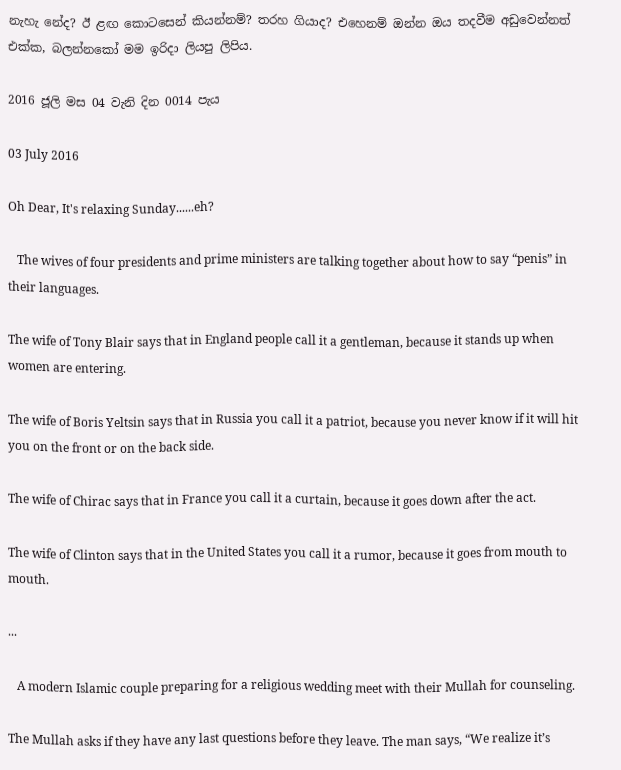නැහැ නේද? ඊ ළඟ කොටසෙන් කියන්නම්? තරහ ගියාද? එහෙනම් ඔන්න ඔය තදවීම අඩුවෙන්නත් එක්ක, බලන්නකෝ මම ඉරිදා ලියපු ලිපිය.

2016 ජූලි මස 04 වැනි දින 0014 පැය

03 July 2016

Oh Dear, It's relaxing Sunday......eh?

   The wives of four presidents and prime ministers are talking together about how to say “penis” in their languages.

The wife of Tony Blair says that in England people call it a gentleman, because it stands up when women are entering.

The wife of Boris Yeltsin says that in Russia you call it a patriot, because you never know if it will hit you on the front or on the back side.

The wife of Chirac says that in France you call it a curtain, because it goes down after the act.

The wife of Clinton says that in the United States you call it a rumor, because it goes from mouth to mouth.

...

   A modern Islamic couple preparing for a religious wedding meet with their Mullah for counseling.

The Mullah asks if they have any last questions before they leave. The man says, “We realize it’s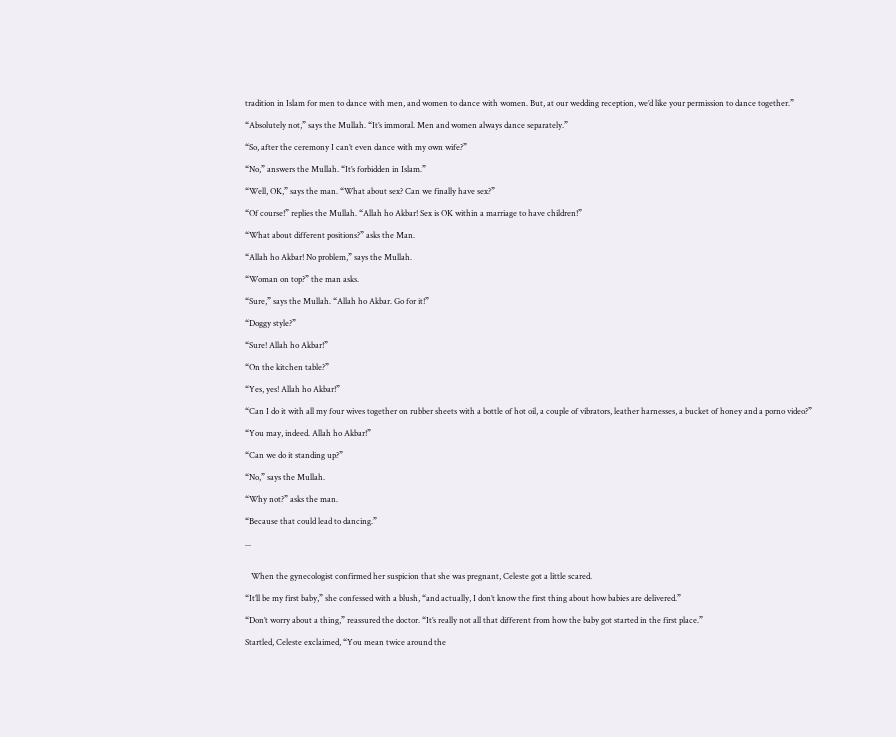tradition in Islam for men to dance with men, and women to dance with women. But, at our wedding reception, we’d like your permission to dance together.”

“Absolutely not,” says the Mullah. “It’s immoral. Men and women always dance separately.”

“So, after the ceremony I can’t even dance with my own wife?”

“No,” answers the Mullah. “It’s forbidden in Islam.”

“Well, OK,” says the man. “What about sex? Can we finally have sex?”

“Of course!” replies the Mullah. “Allah ho Akbar! Sex is OK within a marriage to have children!”

“What about different positions?” asks the Man.

“Allah ho Akbar! No problem,” says the Mullah.

“Woman on top?” the man asks.

“Sure,” says the Mullah. “Allah ho Akbar. Go for it!”

“Doggy style?”

“Sure! Allah ho Akbar!”

“On the kitchen table?”

“Yes, yes! Allah ho Akbar!”

“Can I do it with all my four wives together on rubber sheets with a bottle of hot oil, a couple of vibrators, leather harnesses, a bucket of honey and a porno video?”

“You may, indeed. Allah ho Akbar!”

“Can we do it standing up?”

“No,” says the Mullah.

“Why not?” asks the man.

“Because that could lead to dancing.”

...


   When the gynecologist confirmed her suspicion that she was pregnant, Celeste got a little scared.

“It’ll be my first baby,” she confessed with a blush, “and actually, I don’t know the first thing about how babies are delivered.”

“Don’t worry about a thing,” reassured the doctor. “It’s really not all that different from how the baby got started in the first place.”

Startled, Celeste exclaimed, “You mean twice around the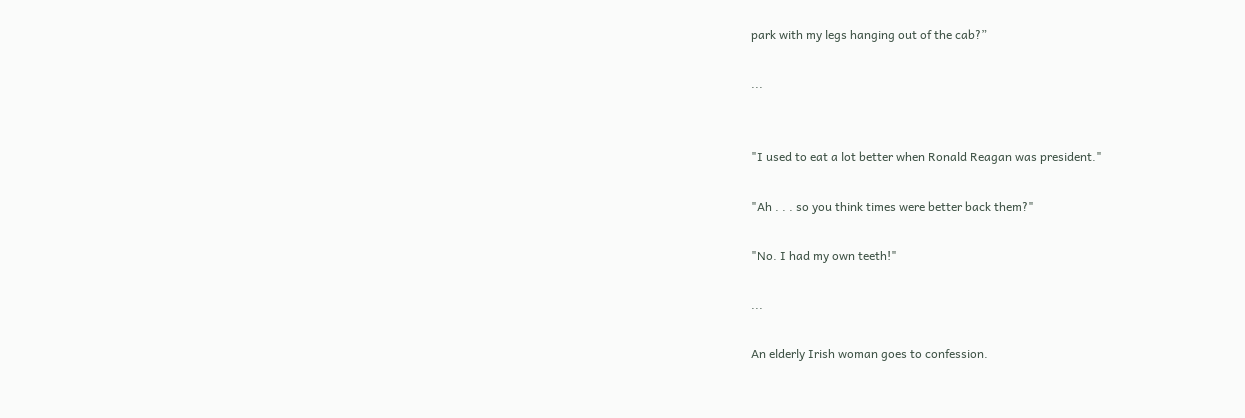park with my legs hanging out of the cab?”

...


"I used to eat a lot better when Ronald Reagan was president."

"Ah . . . so you think times were better back them?"

"No. I had my own teeth!"

...

An elderly Irish woman goes to confession.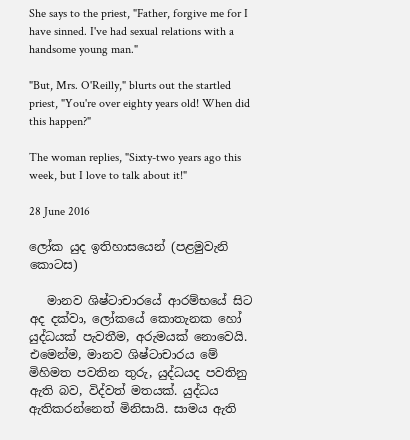She says to the priest, "Father, forgive me for I have sinned. I've had sexual relations with a handsome young man."

"But, Mrs. O'Reilly," blurts out the startled priest, "You're over eighty years old! When did this happen?"

The woman replies, "Sixty-two years ago this week, but I love to talk about it!"

28 June 2016

ලෝක යුද ඉතිහාසයෙන් (පළමුවැනි කොටස)

   මානව ශිෂ්ටාචාරයේ ආරම්භයේ සිට අද දක්වා, ලෝකයේ කොතැනක හෝ යුද්ධයක් පැවතීම, අරුමයක් නොවෙයි. එමෙන්ම, මානව ශිෂ්ටාචාරය මේ මිහිමත පවතින තුරු, යුද්ධයද පවතිනු ඇති බව, විද්වත් මතයක්. යුද්ධය ඇතිකරන්නෙත් මිනිසායි. සාමය ඇති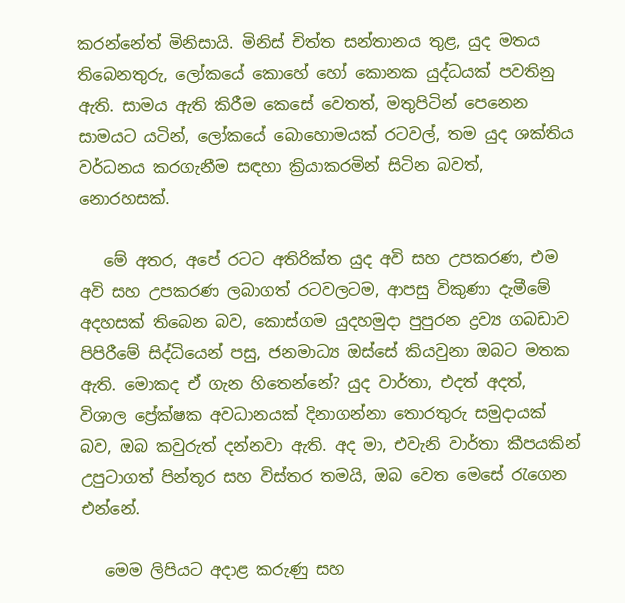කරන්නේත් මිනිසායි. මිනිස් චිත්ත සන්තානය තුළ, යුද මතය තිබෙනතුරු, ලෝකයේ කොහේ හෝ කොනක යුද්ධයක් පවතිනු ඇති. සාමය ඇති කිරීම කෙසේ වෙතත්, මතුපිටින් පෙනෙන සාමයට යටින්, ලෝකයේ බොහොමයක් රටවල්, තම යුද ශක්තිය වර්ධනය කරගැනීම සඳහා ක්‍රියාකරමින් සිටින බවත්, නොරහසක්.

   මේ අතර, අපේ රටට අතිරික්ත යුද අවි සහ උපකරණ, එම අවි සහ උපකරණ ලබාගත් රටවලටම, ආපසු විකුණා දැමීමේ අදහසක් තිබෙන බව, කොස්ගම යුදහමුදා පුපුරන ද්‍රව්‍ය ගබඩාව පිපිරීමේ සිද්ධියෙන් පසු, ජනමාධ්‍ය ඔස්සේ කියවුනා ඔබට මතක ඇති. මොකද ඒ ගැන හිතෙන්නේ? යුද වාර්තා, එදත් අදත්, විශාල ප්‍රේක්ෂක අවධානයක් දිනාගන්නා තොරතුරු සමුදායක් බව, ඔබ කවුරුත් දන්නවා ඇති. අද මා, එවැනි වාර්තා කීපයකින් උපුටාගත් පින්තූර සහ විස්තර තමයි, ඔබ වෙත මෙසේ රැගෙන එන්නේ.

   මෙම ලිපියට අදාළ කරුණු සහ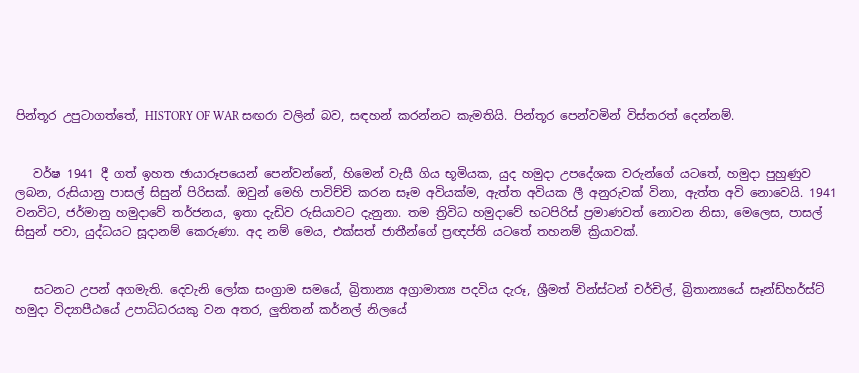පින්තූර උපුටාගත්තේ, HISTORY OF WAR සඟරා වලින් බව, සඳහන් කරන්නට කැමතියි. පින්තූර පෙන්වමින් විස්තරත් දෙන්නම්.


   වර්ෂ 1941 දී ගත් ඉහත ඡායාරූපයෙන් පෙන්වන්නේ, හිමෙන් වැසී ගිය භූමියක, යුද හමුදා උපදේශක වරුන්ගේ යටතේ, හමුදා පුහුණුව ලබන, රුසියානු පාසල් සිසුන් පිරිසක්. ඔවුන් මෙහි පාවිච්චි කරන සෑම අවියක්ම, ඇත්ත අවියක ලී අනුරුවක් විනා, ඇත්ත අවි නොවෙයි. 1941 වනවිට, ජර්මානු හමුදාවේ තර්ජනය, ඉතා දැඩිව රුසියාවට දැනුනා. තම ත්‍රිවිධ හමුදාවේ භටපිරිස් ප්‍රමාණවත් නොවන නිසා, මෙලෙස, පාසල් සිසුන් පවා, යුද්ධයට සූදානම් කෙරුණා. අද නම් මෙය, එක්සත් ජාතීන්ගේ ප්‍රඥප්ති යටතේ තහනම් ක්‍රියාවක්.


   සටනට උපන් අගමැති. දෙවැනි ලෝක සංග්‍රාම සමයේ, බ්‍රිතාන්‍ය අග්‍රාමාත්‍ය පදවිය දැරූ, ශ්‍රීමත් වින්ස්ටන් චර්චිල්, බ්‍රිතාන්‍යයේ සෑන්ඩ්හර්ස්ට් හමුදා විද්‍යාපීඨයේ උපාධිධරයකු වන අතර, ලුතිතන් කර්නල් නිලයේ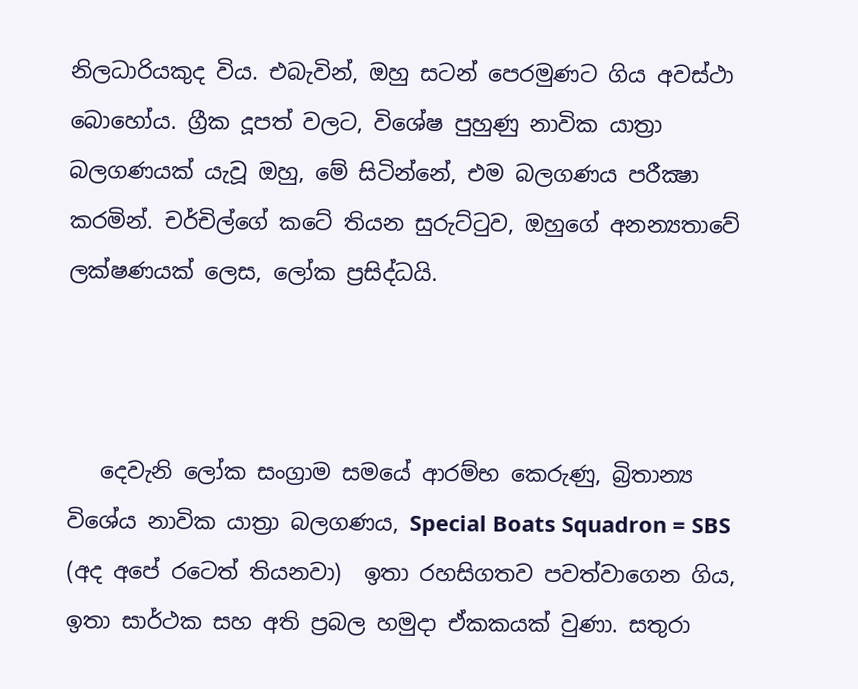නිලධාරියකුද විය. එබැවින්, ඔහු සටන් පෙරමුණට ගිය අවස්ථා බොහෝය. ග්‍රීක දූපත් වලට, විශේෂ පුහුණු නාවික යාත්‍රා බලගණයක් යැවූ ඔහු, මේ සිටින්නේ, එම බලගණය පරීක්‍ෂා කරමින්. චර්චිල්ගේ කටේ තියන සුරුට්ටුව, ඔහුගේ අනන්‍යතාවේ ලක්ෂණයක් ලෙස, ලෝක ප්‍රසිද්ධයි.



   දෙවැනි ලෝක සංග්‍රාම සමයේ ආරම්භ කෙරුණු, බ්‍රිතාන්‍ය විශේය නාවික යාත්‍රා බලගණය, Special Boats Squadron = SBS (අද අපේ රටෙත් තියනවා)  ඉතා රහසිගතව පවත්වාගෙන ගිය, ඉතා සාර්ථක සහ අති ප්‍රබල හමුදා ඒකකයක් වුණා. සතුරා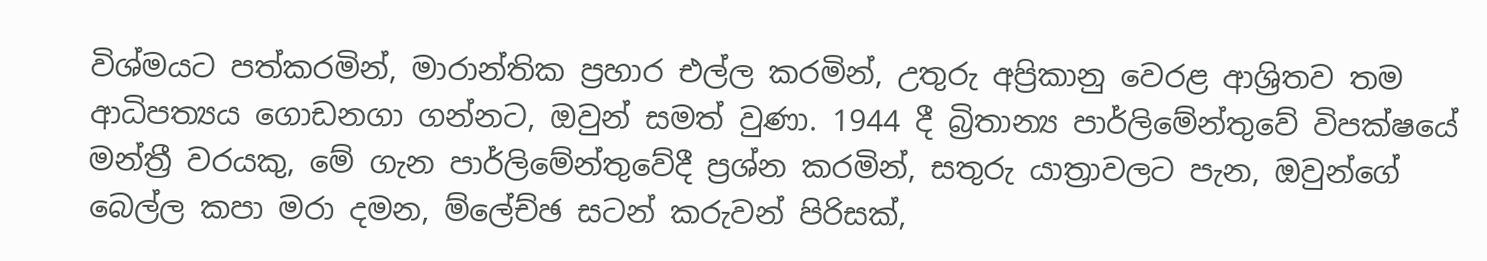විශ්මයට පත්කරමින්, මාරාන්තික ප්‍රහාර එල්ල කරමින්, උතුරු අප්‍රිකානු වෙරළ ආශ්‍රිතව තම ආධිපත්‍යය ගොඩනගා ගන්නට, ඔවුන් සමත් වුණා. 1944 දී බ්‍රිතාන්‍ය පාර්ලිමේන්තුවේ විපක්ෂයේ මන්ත්‍රී වරයකු, මේ ගැන පාර්ලිමේන්තුවේදී ප්‍රශ්න කරමින්, සතුරු යාත්‍රාවලට පැන, ඔවුන්ගේ බෙල්ල කපා මරා දමන, ම්ලේච්ඡ සටන් කරුවන් පිරිසක්,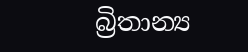බ්‍රිතාන්‍ය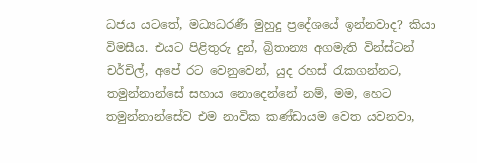ධජය යටතේ, මධ්‍යධරණී මුහුදු ප්‍රදේශයේ ඉන්නවාද? කියා විමසීය. එයට පිළිතුරු දුන්, බ්‍රිතාන්‍ය අගමැති වින්ස්ටන් චර්චිල්, අපේ රට වෙනුවෙන්, යුද රහස් රැකගන්නට, තමුන්නාන්සේ සහාය නොදෙන්නේ නම්, මම, හෙට තමුන්නාන්සේව එම නාවික කණ්ඩායම වෙත යවනවා,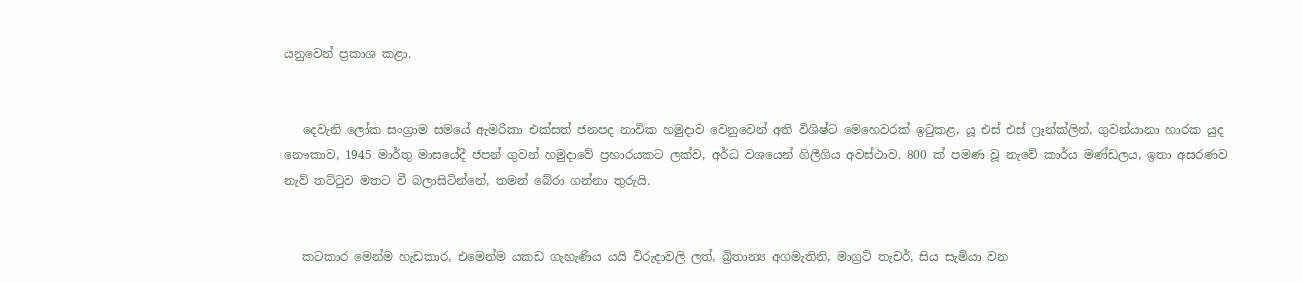යනුවෙන් ප්‍රකාශ කළා.


   දෙවැනි ලෝක සංග්‍රාම සමයේ ඇමරිකා එක්සත් ජනපද නාවික හමුදාව වෙනුවෙන් අති විශිෂ්ට මෙහෙවරක් ඉටුකළ, යූ එස් එස් ෆ්‍රෑන්ක්ලින්, ගුවන්යානා හාරක යුද නෞකාව, 1945 මාර්තු මාසයේදී ජපන් ගුවන් හමුදාවේ ප්‍රහාරයකට ලක්ව, අර්ධ වශයෙන් ගිලීගිය අවස්ථාව. 800 ක් පමණ වූ නැවේ කාර්ය මණ්ඩලය, ඉතා අසරණව නැව් තට්ටුව මතට වී බලාසිටින්නේ, තමන් බේරා ගන්නා තුරුයි.


   කටකාර මෙන්ම හැඩකාර, එමෙන්ම යකඩ ගැහැණිය යයි විරුදාවලි ලත්, බ්‍රිතාන්‍ය අගමැතිනි, මාග්‍රට් තැචර්, සිය සැමියා වන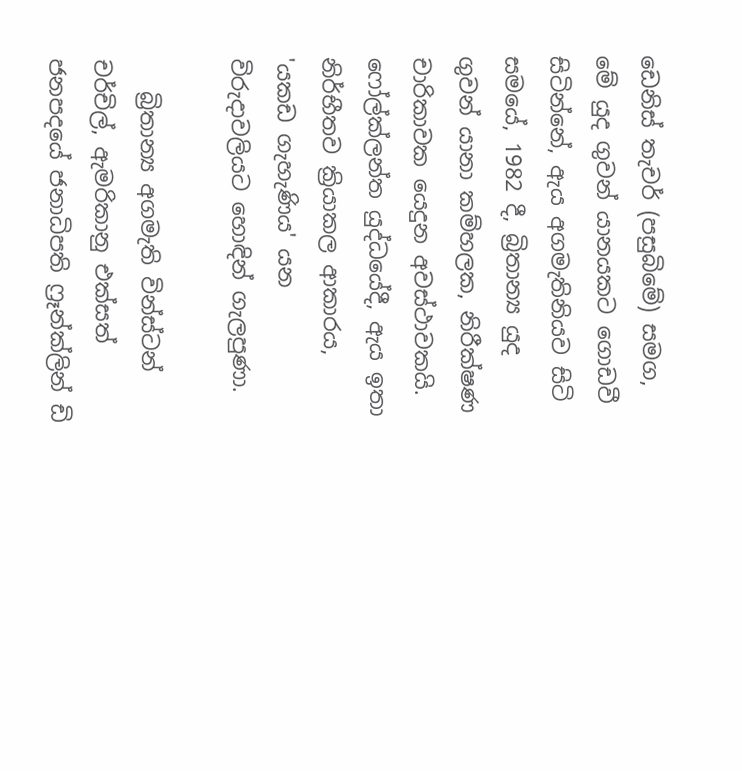ඩෙනිස් තැචර් (පසුබිමේ) සමග, මේ යුද ගුවන් යානයකට ගොඩවී සිටින්නේ, ඇය අගමැතිනියව සිටි සමයේ, 1982 දී, බ්‍රිතාන්‍ය යුද ගුවන් යානා කම්හලක, නිරීක්ෂණ චාරිකාවක යෙදුන අවස්ථාවකයි. ෆෝල්ක්ලන්ත යුද්ධයේදී, ඇය ඉතා නිර්භීතව ක්‍රියාකල ආකාරය, 'යකඩ ගැහැණිය' යන විරුදාවලියට හොඳින් ගැලපුණා.

   බ්‍රිතාන්‍ය අගමැති වින්ස්ටන් චර්චිල්, ඇමරිකානු එක්සත් ජනපදයේ ජනාධිපති ෆ්‍රෑන්ක්ලින් ඩි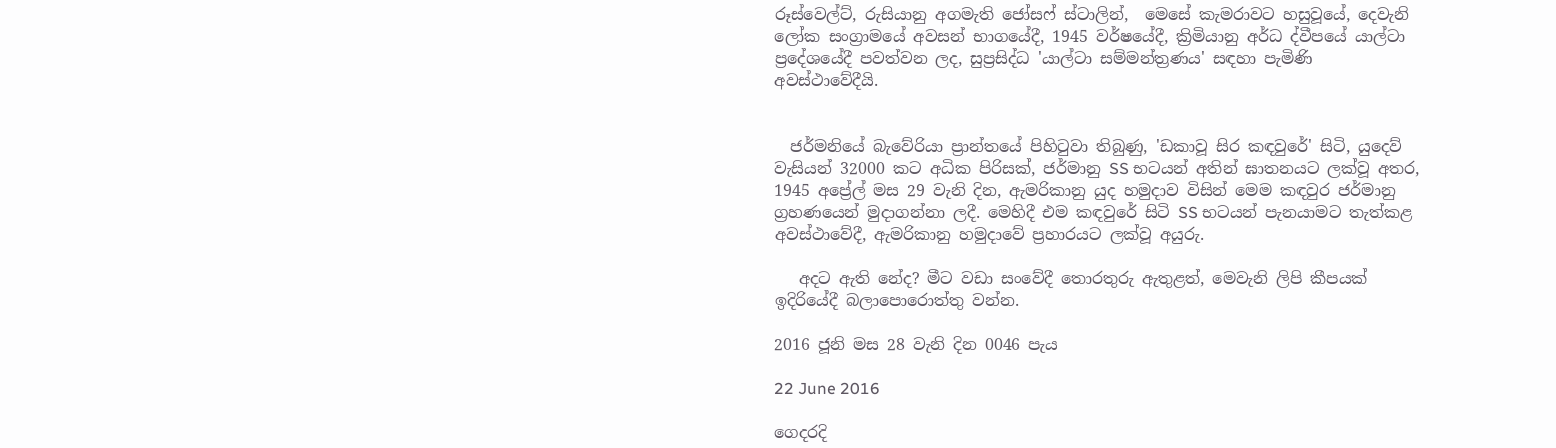රූස්වෙල්ට්, රුසියානු අගමැති ජෝසෆ් ස්ටාලින්,  මෙසේ කැමරාවට හසුවූයේ, දෙවැනි ලෝක සංග්‍රාමයේ අවසන් භාගයේදී, 1945 වර්ෂයේදී, ක්‍රිමියානු අර්ධ ද්වීපයේ යාල්ටා ප්‍රදේශයේදී පවත්වන ලද, සුප්‍රසිද්ධ 'යාල්ටා සම්මන්ත්‍රණය' සඳහා පැමිණි අවස්ථාවේදීයි.


  ජර්මනියේ බැවේරියා ප්‍රාන්තයේ පිහිටුවා තිබුණු, 'ඩකාවූ සිර කඳවුරේ' සිටි, යුදෙව් වැසියන් 32000 කට අධික පිරිසක්, ජර්මානු SS භටයන් අතින් ඝාතනයට ලක්වූ අතර, 1945 අප්‍රේල් මස 29 වැනි දින, ඇමරිකානු යුද හමුදාව විසින් මෙම කඳවුර ජර්මානු ග්‍රහණයෙන් මුදාගන්නා ලදී. මෙහිදී එම කඳවුරේ සිටි SS භටයන් පැනයාමට තැත්කළ අවස්ථාවේදී, ඇමරිකානු හමුදාවේ ප්‍රහාරයට ලක්වූ අයුරු.

   අදට ඇති නේද? මීට වඩා සංවේදී තොරතුරු ඇතුළත්, මෙවැනි ලිපි කීපයක් ඉදිරියේදී බලාපොරොත්තු වන්න.

2016 ජූනි මස 28 වැනි දින 0046 පැය

22 June 2016

ගෙදරදි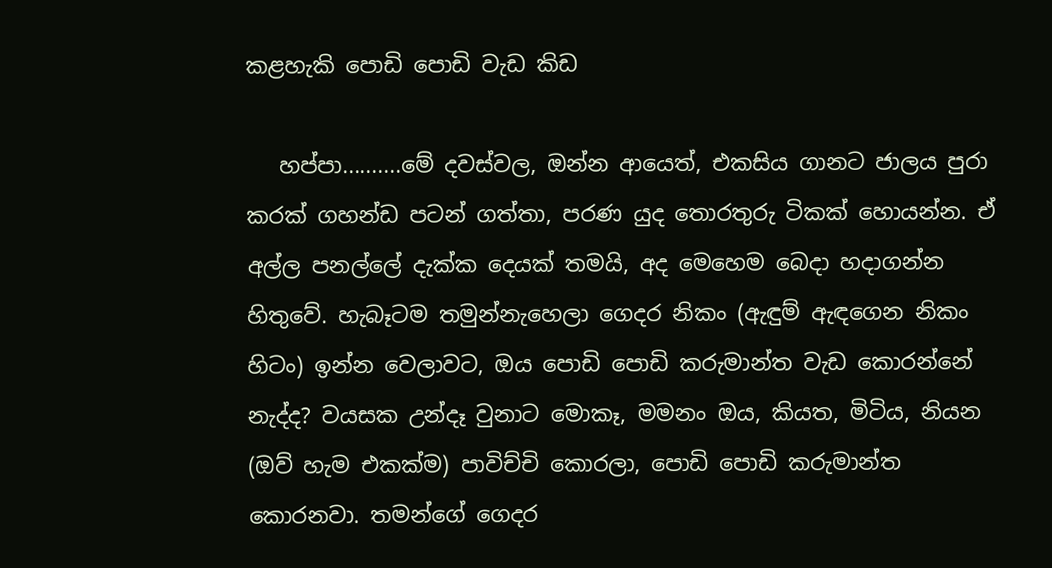කළහැකි පොඩි පොඩි වැඩ කිඩ

   හප්පා..........මේ දවස්වල, ඔන්න ආයෙත්, එකසිය ගානට ජාලය පුරා කරක් ගහන්ඩ පටන් ගත්තා, පරණ යුද තොරතුරු ටිකක් හොයන්න. ඒ අල්ල පනල්ලේ දැක්ක දෙයක් තමයි, අද මෙහෙම බෙදා හදාගන්න හිතුවේ. හැබෑටම තමුන්නැහෙලා ගෙදර නිකං (ඇඳුම් ඇඳගෙන නිකං හිටං) ඉන්න වෙලාවට, ඔය පොඩි පොඩි කරුමාන්ත වැඩ කොරන්නේ නැද්ද? වයසක උන්දෑ වුනාට මොකෑ, මමනං ඔය, කියත, මිටිය, නියන (ඔව් හැම එකක්ම) පාවිච්චි කොරලා, පොඩි පොඩි කරුමාන්ත කොරනවා. තමන්ගේ ගෙදර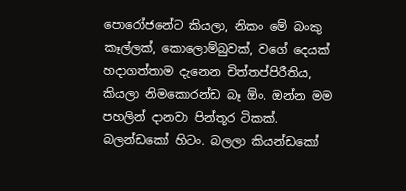පොරෝජනේට කියලා, නිකං මේ බංකු කෑල්ලක්, කොලොම්බුවක්, වගේ දෙයක් හදාගත්තාම දැනෙන චිත්තප්පිරීතිය, කියලා නිමකොරන්ඩ බෑ ඕං. ඔන්න මම පහලින් දානවා පින්තූර ටිකක්. බලන්ඩකෝ හිටං. බලලා කියන්ඩකෝ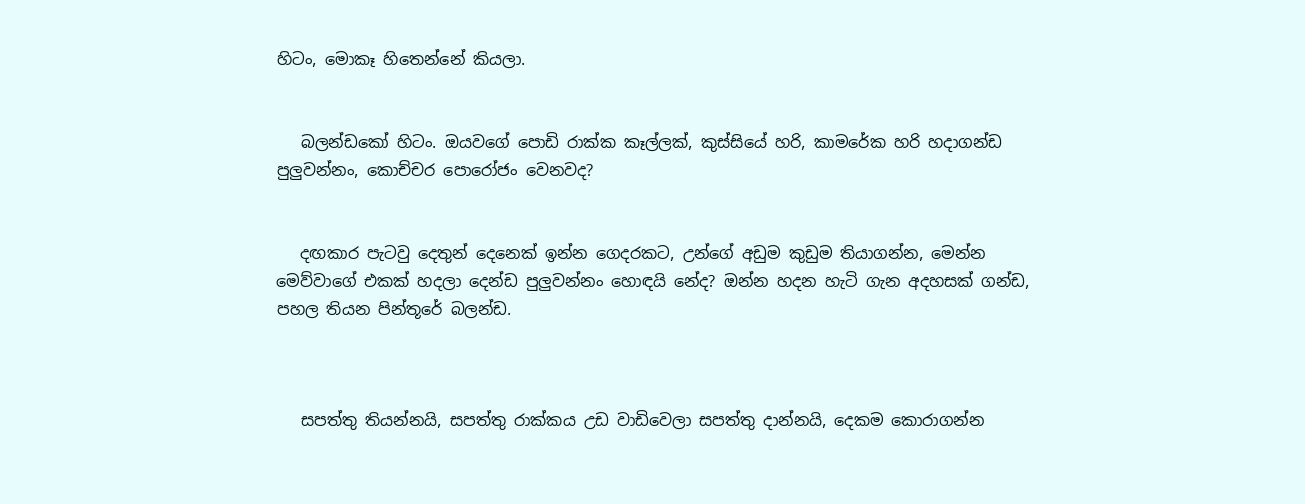හිටං, මොකෑ හිතෙන්නේ කියලා.


   බලන්ඩකෝ හිටං. ඔයවගේ පොඩි රාක්ක කෑල්ලක්, කුස්සියේ හරි, කාමරේක හරි හදාගන්ඩ පුලුවන්නං, කොච්චර පොරෝජං වෙනවද?


   දඟකාර පැටවු දෙතුන් දෙනෙක් ඉන්න ගෙදරකට, උන්ගේ අඩුම කුඩුම තියාගන්න, මෙන්න මෙව්වාගේ එකක් හදලා දෙන්ඩ පුලුවන්නං හොඳයි නේද? ඔන්න හදන හැටි ගැන අදහසක් ගන්ඩ, පහල තියන පින්තූරේ බලන්ඩ.



   සපත්තු තියන්නයි, සපත්තු රාක්කය උඩ වාඩිවෙලා සපත්තු දාන්නයි, දෙකම කොරාගන්න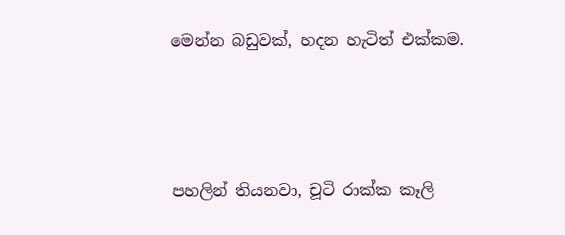මෙන්න බඩුවක්, හදන හැටිත් එක්කම.




පහලින් තියනවා, චූටි රාක්ක කෑලි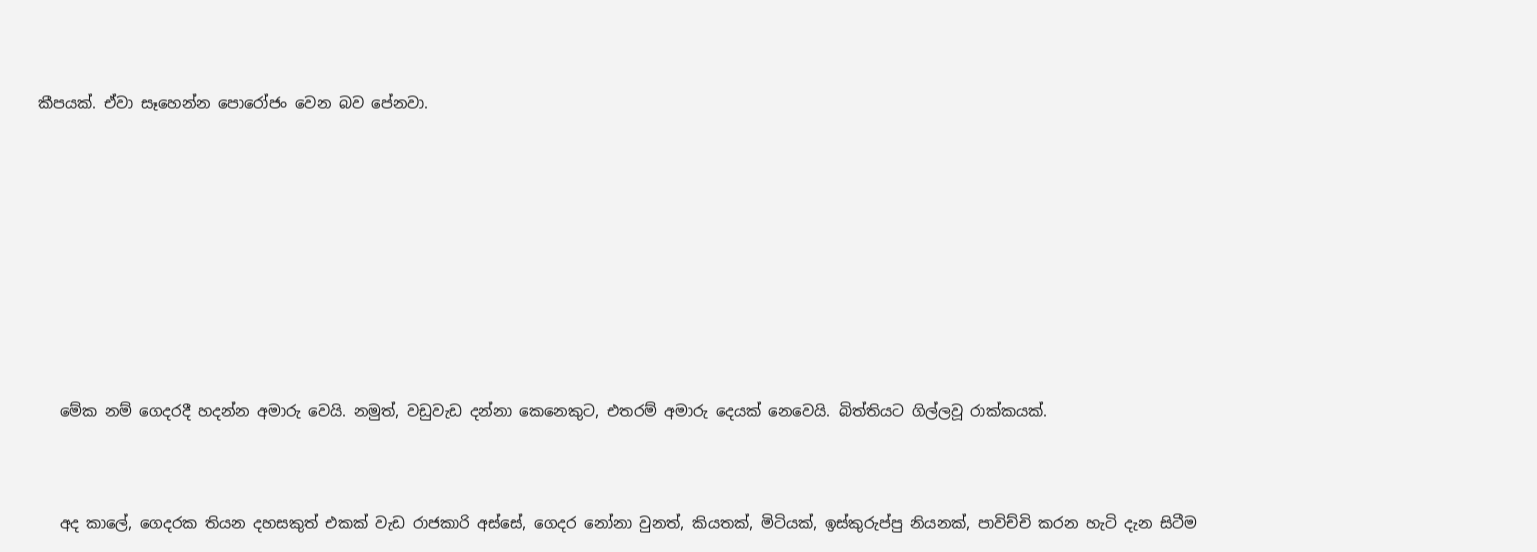කීපයක්. ඒවා සෑහෙන්න පොරෝජං වෙන බව පේනවා.










   මේක නම් ගෙදරදී හදන්න අමාරු වෙයි. නමුත්, වඩුවැඩ දන්නා කෙනෙකුට, එතරම් අමාරු දෙයක් නෙවෙයි. බිත්තියට ගිල්ලවූ රාක්කයක්.



   අද කාලේ, ගෙදරක තියන දහසකුත් එකක් වැඩ රාජකාරි අස්සේ, ගෙදර නෝනා වුනත්, කියතක්, මිටියක්, ඉස්කුරුප්පු නියනක්, පාවිච්චි කරන හැටි දැන සිටීම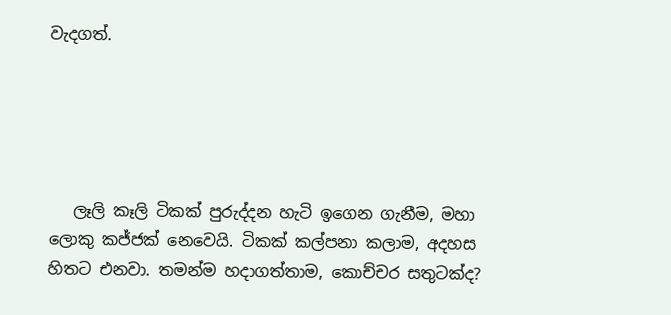වැදගත්.





   ලෑලි කෑලි ටිකක් පුරුද්දන හැටි ඉගෙන ගැනීම, මහා ලොකු කජ්ජක් නෙවෙයි. ටිකක් කල්පනා කලාම, අදහස හිතට එනවා. තමන්ම හදාගත්තාම, කොච්චර සතුටක්ද?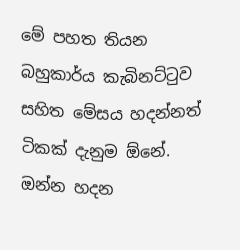මේ පහත තියන බහුකාර්ය කැබිනට්ටුව සහිත මේසය හදන්නත් ටිකක් දැනුම ඕනේ. ඔන්න හදන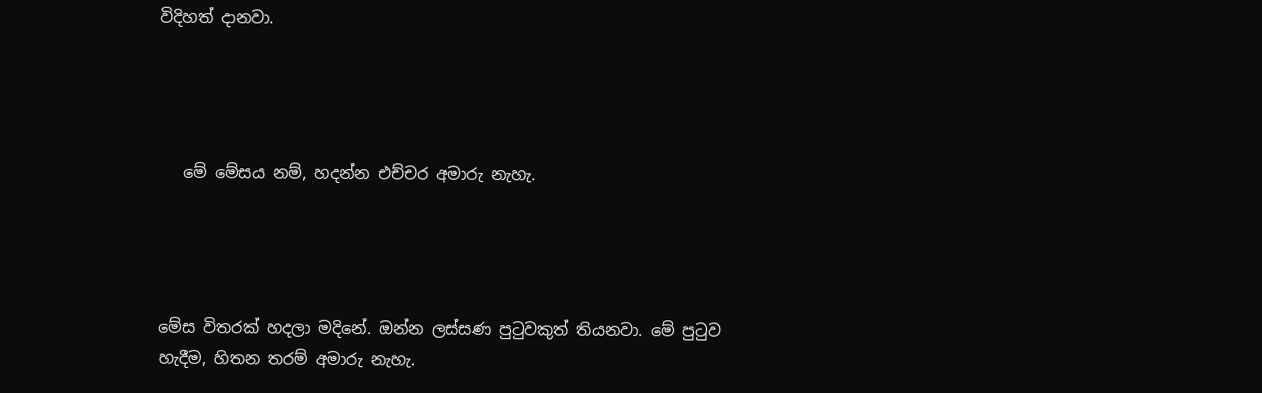විදිහත් දානවා.




   මේ මේසය නම්, හදන්න එච්චර අමාරු නැහැ.




මේස විතරක් හදලා මදිනේ. ඔන්න ලස්සණ පුටුවකුත් තියනවා. මේ පුටුව හැදීම, හිතන තරම් අමාරු නැහැ.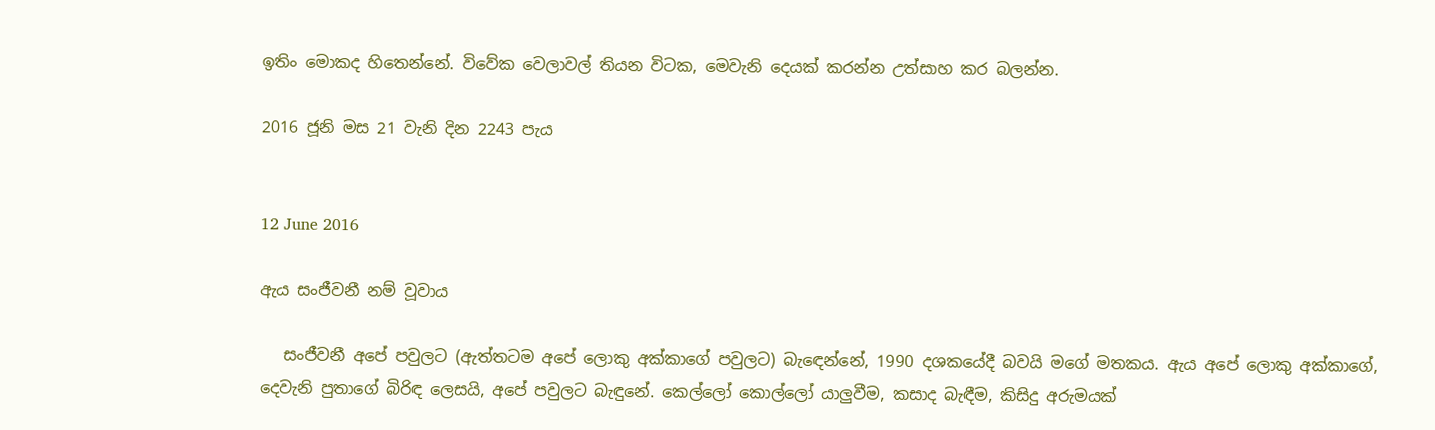ඉතිං මොකද හිතෙන්නේ. විවේක වෙලාවල් තියන විටක, මෙවැනි දෙයක් කරන්න උත්සාහ කර බලන්න.

2016 ජූනි මස 21 වැනි දින 2243 පැය


12 June 2016

ඇය සංජීවනී නම් වූවාය

   සංජීවනී අපේ පවුලට (ඇත්තටම අපේ ලොකු අක්කාගේ පවුලට) බැඳෙන්නේ, 1990 දශකයේදී බවයි මගේ මතකය. ඇය අපේ ලොකු අක්කාගේ, දෙවැනි පුතාගේ බිරිඳ ලෙසයි, අපේ පවුලට බැඳුනේ. කෙල්ලෝ කොල්ලෝ යාලුවීම, කසාද බැඳීම, කිසිදු අරුමයක්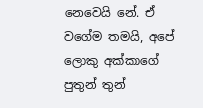නෙවෙයි නේ. ඒ වගේම තමයි, අපේ ලොකු අක්කාගේ පුතුන් තුන්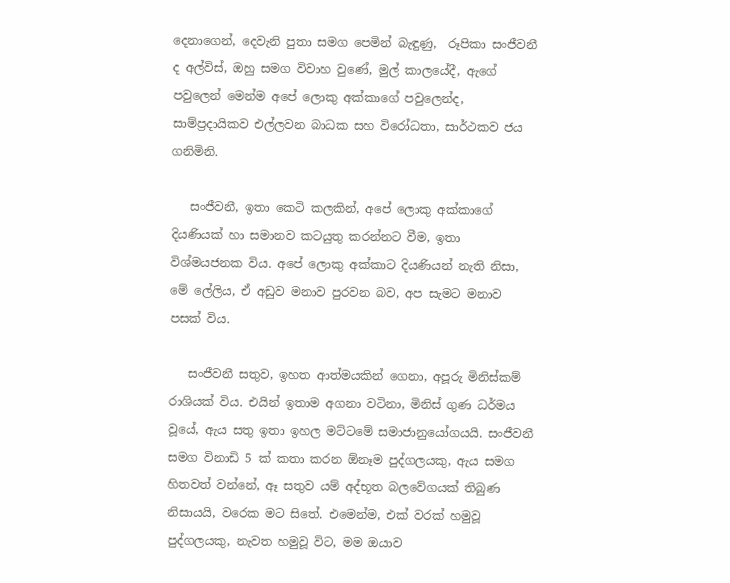දෙනාගෙන්, දෙවැනි පුතා සමග පෙමින් බැඳුණු,  රූපිකා සංජීවනී ද අල්විස්, ඔහු සමග විවාහ වුණේ, මුල් කාලයේදී, ඇගේ පවුලෙන් මෙන්ම අපේ ලොකු අක්කාගේ පවුලෙන්ද, සාම්ප්‍රදායිකව එල්ලවන බාධක සහ විරෝධතා, සාර්ථකව ජය ගනිමිනි.

   සංජීවනී, ඉතා කෙටි කලකින්, අපේ ලොකු අක්කාගේ දියණියක් හා සමානව කටයුතු කරන්නට වීම, ඉතා විශ්මයජනක විය. අපේ ලොකු අක්කාට දියණියන් නැති නිසා, මේ ලේලිය, ඒ අඩුව මනාව පුරවන බව, අප සැමට මනාව පසක් විය.

   සංජීවනී සතුව, ඉහත ආත්මයකින් ගෙනා, අපූරු මිනිස්කම් රාශියක් විය. එයින් ඉතාම අගනා වටිනා, මිනිස් ගුණ ධර්මය වූයේ, ඇය සතු ඉතා ඉහල මට්ටමේ සමාජානුයෝගයයි. සංජීවනී සමග විනාඩි 5 ක් කතා කරන ඕනෑම පුද්ගලයකු, ඇය සමග හිතවත් වන්නේ, ඈ සතුව යම් අද්භූත බලවේගයක් තිබුණ නිසායයි, වරෙක මට සිතේ. එමෙන්ම, එක් වරක් හමුවූ පුද්ගලයකු, නැවත හමුවූ විට, මම ඔයාව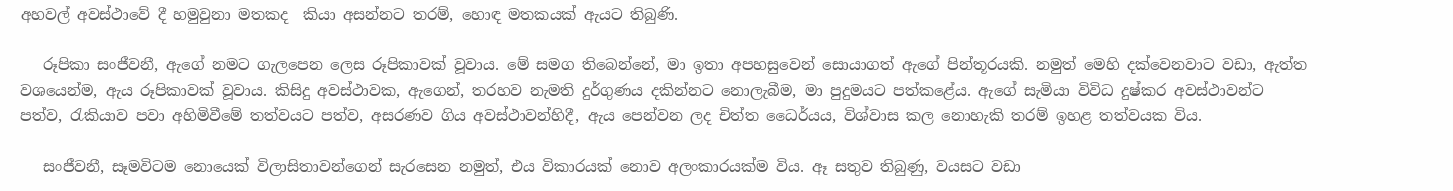අහවල් අවස්ථාවේ දී හමුවුනා මතකද  කියා අසන්නට තරම්, හොඳ මතකයක් ඇයට තිබුණි.

   රූපිකා සංජීවනී, ඇගේ නමට ගැලපෙන ලෙස රූපිකාවක් වූවාය. මේ සමග තිබෙන්නේ, මා ඉතා අපහසුවෙන් සොයාගත් ඇගේ පින්තූරයකි. නමුත් මෙහි දක්වෙනවාට වඩා, ඇත්ත වශයෙන්ම, ඇය රූපිකාවක් වූවාය. කිසිදු අවස්ථාවක, ඇගෙන්, තරහව නැමති දුර්ගුණය දකින්නට නොලැබීම, මා පුදුමයට පත්කළේය. ඇගේ සැමියා විවිධ දුෂ්කර අවස්ථාවන්ට පත්ව, රැකියාව පවා අහිමිවීමේ තත්වයට පත්ව, අසරණව ගිය අවස්ථාවන්හිදී, ඇය පෙන්වන ලද චිත්ත ධෛර්යය, විශ්වාස කල නොහැකි තරම් ඉහළ තත්වයක විය.

   සංජීවනී, සෑමවිටම නොයෙක් විලාසිතාවන්ගෙන් සැරසෙන නමුත්, එය විකාරයක් නොව අලංකාරයක්ම විය. ඈ සතුව තිබුණු, වයසට වඩා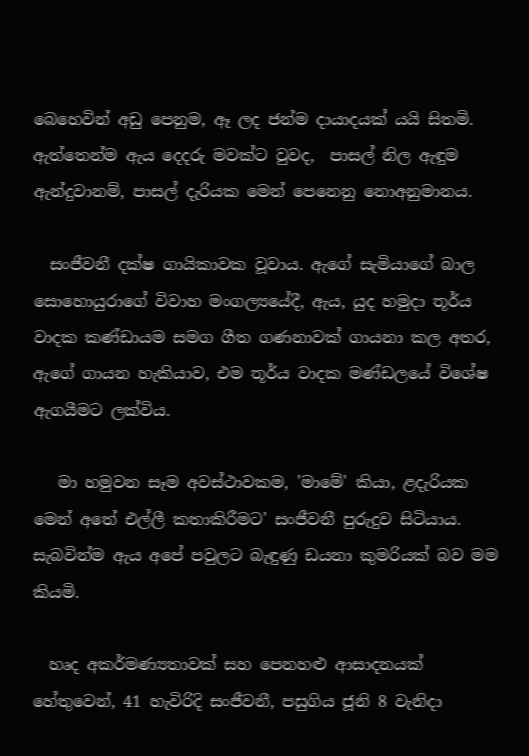බෙහෙවින් අඩු පෙනුම, ඈ ලද ජන්ම දායාදයක් යයි සිතමි. ඇත්තෙන්ම ඇය දෙදරු මවක්ට වුවද,  පාසල් නිල ඇඳුම ඇන්දුවානම්, පාසල් දැරියක මෙන් පෙනෙනු නොඅනුමානය.

  සංජීවනී දක්ෂ ගායිකාවක වූවාය. ඇගේ සැමියාගේ බාල සොහොයුරාගේ විවාහ මංගල්‍යයේදී, ඇය, යුද හමුදා තූර්ය වාදක කණ්ඩායම සමග ගීත ගණනාවක් ගායනා කල අතර, ඇගේ ගායන හැකියාව, එම තූර්ය වාදක මණ්ඩලයේ විශේෂ ඇගයීමට ලක්විය.

   මා හමුවන සෑම අවස්ථාවකම, 'මාමේ' කියා, ළදැරියක මෙන් අතේ එල්ලී කතාකිරීමට' සංජීවනී පුරුදුව සිටියාය. සැබවින්ම ඇය අපේ පවුලට බැඳුණු ඩයනා කුමරියක් බව මම කියමි.

  හෘද අකර්මණ්‍යතාවක් සහ පෙනහළු ආසාදනයක් හේතුවෙන්, 41 හැවිරිදි සංජීවනී, පසුගිය ජූනි 8 වැනිදා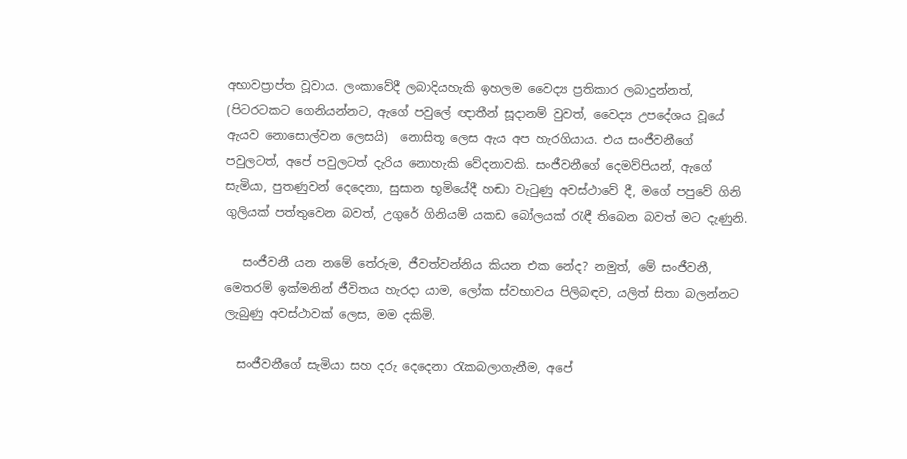අභාවප්‍රාප්ත වූවාය. ලංකාවේදී ලබාදියහැකි ඉහලම වෛද්‍ය ප්‍රතිකාර ලබාදුන්නත්, (පිටරටකට ගෙනියන්නට, ඇගේ පවුලේ ඥාතීන් සූදානම් වුවත්, වෛද්‍ය උපදේශය වූයේ ඇයව නොසොල්වන ලෙසයි)  නොසිතූ ලෙස ඇය අප හැරගියාය. එය සංජීවනීගේ පවුලටත්, අපේ පවුලටත් දැරිය නොහැකි වේදනාවකි. සංජීවනීගේ දෙමව්පියන්, ඇගේ සැමියා, පුතණුවන් දෙදෙනා, සුසාන භූමියේදී හඬා වැටුණු අවස්ථාවේ දී, මගේ පපුවේ ගිනි ගුලියක් පත්තුවෙන බවත්, උගුරේ ගිනියම් යකඩ බෝලයක් රැඳී තිබෙන බවත් මට දැණුනි.

   සංජීවනී යන නමේ තේරුම, ජීවත්වන්නිය කියන එක නේද? නමුත්, මේ සංජීවනී, මෙතරම් ඉක්මනින් ජීවිතය හැරදා යාම, ලෝක ස්වභාවය පිලිබඳව, යලිත් සිතා බලන්නට ලැබුණු අවස්ථාවක් ලෙස, මම දකිමි.

  සංජීවනීගේ සැමියා සහ දරු දෙදෙනා රැකබලාගැනීම, අපේ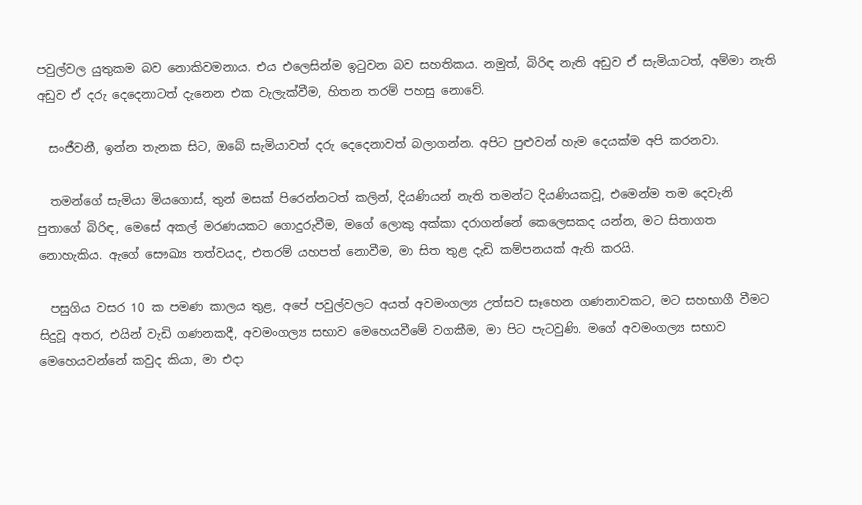පවුල්වල යුතුකම බව නොකිවමනාය. එය එලෙසින්ම ඉටුවන බව සහතිකය. නමුත්, බිරිඳ නැති අඩුව ඒ සැමියාටත්, අම්මා නැති අඩුව ඒ දරු දෙදෙනාටත් දැනෙන එක වැලැක්වීම, හිතන තරම් පහසු නොවේ.

  සංජීවනී, ඉන්න තැනක සිට, ඔබේ සැමියාවත් දරු දෙදෙනාවත් බලාගන්න. අපිට පුළුවන් හැම දෙයක්ම අපි කරනවා.

  තමන්ගේ සැමියා මියගොස්, තුන් මසක් පිරෙන්නටත් කලින්, දියණියන් නැති තමන්ට දියණියකවූ, එමෙන්ම තම දෙවැනි පුතාගේ බිරිඳ, මෙසේ අකල් මරණයකට ගොදුරුවීම, මගේ ලොකු අක්කා දරාගන්නේ කෙලෙසකද යන්න, මට සිතාගත නොහැකිය. ඇගේ සෞඛ්‍ය තත්වයද, එතරම් යහපත් නොවීම, මා සිත තුළ දැඩි කම්පනයක් ඇති කරයි.

  පසුගිය වසර 10 ක පමණ කාලය තුළ, අපේ පවුල්වලට අයත් අවමංගල්‍ය උත්සව සෑහෙන ගණනාවකට, මට සහභාගී වීමට සිදුවූ අතර, එයින් වැඩි ගණනකදී, අවමංගල්‍ය සභාව මෙහෙයවීමේ වගකීම, මා පිට පැටවුණි. මගේ අවමංගල්‍ය සභාව මෙහෙයවන්නේ කවුද කියා, මා එදා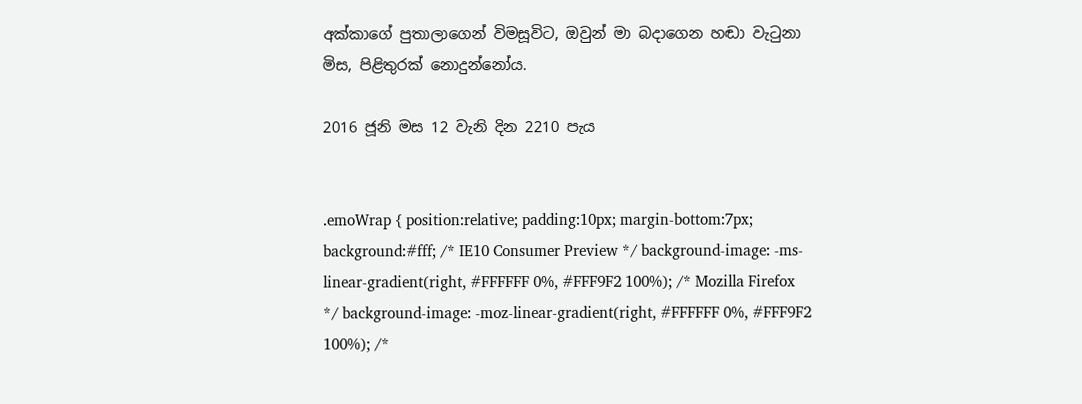අක්කාගේ පුතාලාගෙන් විමසූවිට, ඔවුන් මා බදාගෙන හඬා වැටුනා මිස, පිළිතුරක් නොදුන්නෝය.

2016 ජූනි මස 12 වැනි දින 2210 පැය


.emoWrap { position:relative; padding:10px; margin-bottom:7px; background:#fff; /* IE10 Consumer Preview */ background-image: -ms-linear-gradient(right, #FFFFFF 0%, #FFF9F2 100%); /* Mozilla Firefox */ background-image: -moz-linear-gradient(right, #FFFFFF 0%, #FFF9F2 100%); /*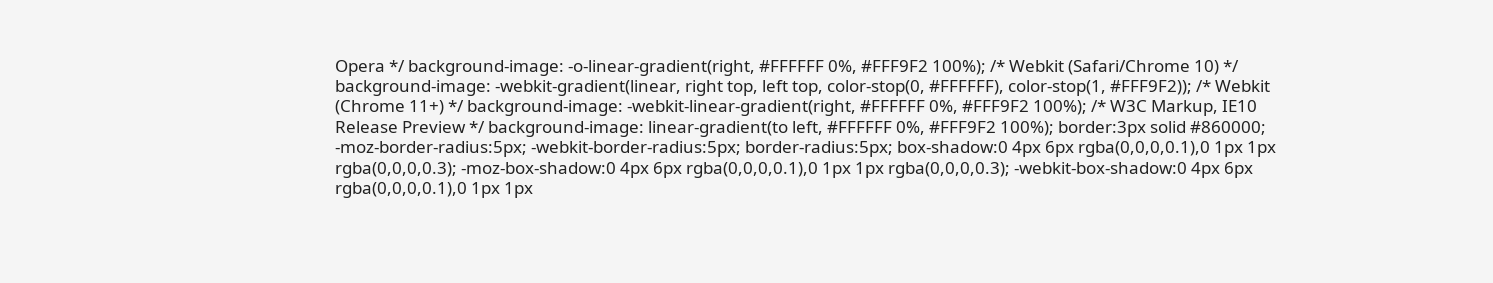Opera */ background-image: -o-linear-gradient(right, #FFFFFF 0%, #FFF9F2 100%); /* Webkit (Safari/Chrome 10) */ background-image: -webkit-gradient(linear, right top, left top, color-stop(0, #FFFFFF), color-stop(1, #FFF9F2)); /* Webkit (Chrome 11+) */ background-image: -webkit-linear-gradient(right, #FFFFFF 0%, #FFF9F2 100%); /* W3C Markup, IE10 Release Preview */ background-image: linear-gradient(to left, #FFFFFF 0%, #FFF9F2 100%); border:3px solid #860000; -moz-border-radius:5px; -webkit-border-radius:5px; border-radius:5px; box-shadow:0 4px 6px rgba(0,0,0,0.1),0 1px 1px rgba(0,0,0,0.3); -moz-box-shadow:0 4px 6px rgba(0,0,0,0.1),0 1px 1px rgba(0,0,0,0.3); -webkit-box-shadow:0 4px 6px rgba(0,0,0,0.1),0 1px 1px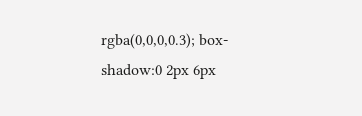rgba(0,0,0,0.3); box-shadow:0 2px 6px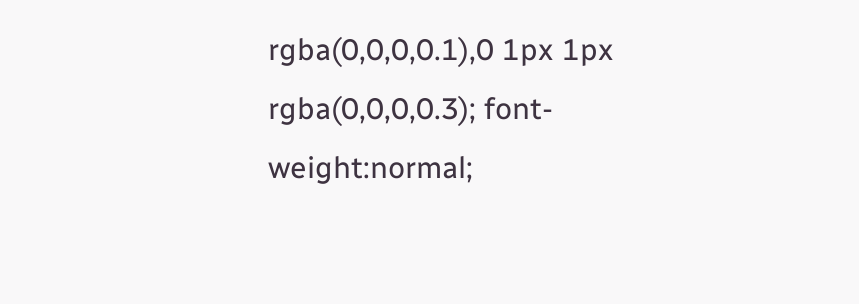rgba(0,0,0,0.1),0 1px 1px rgba(0,0,0,0.3); font-weight:normal;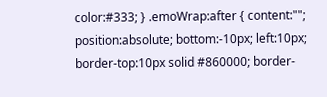color:#333; } .emoWrap:after { content:""; position:absolute; bottom:-10px; left:10px; border-top:10px solid #860000; border-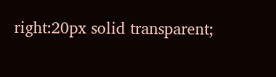right:20px solid transparent;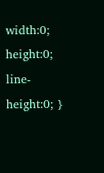width:0; height:0; line-height:0; }